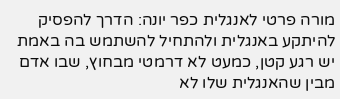מורה פרטי לאנגלית כפר יונה: הדרך להפסיק להיתקע באנגלית ולהתחיל להשתמש בה באמת
יש רגע קטן, כמעט לא דרמטי מבחוץ, שבו אדם מבין שהאנגלית שלו לא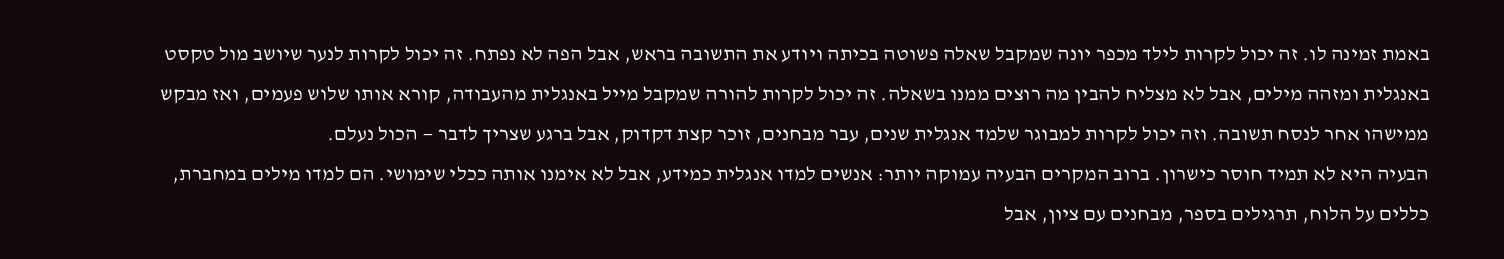באמת זמינה לו. זה יכול לקרות לילד מכפר יונה שמקבל שאלה פשוטה בכיתה ויודע את התשובה בראש, אבל הפה לא נפתח. זה יכול לקרות לנער שיושב מול טקסט באנגלית ומזהה מילים, אבל לא מצליח להבין מה רוצים ממנו בשאלה. זה יכול לקרות להורה שמקבל מייל באנגלית מהעבודה, קורא אותו שלוש פעמים, ואז מבקש ממישהו אחר לנסח תשובה. וזה יכול לקרות למבוגר שלמד אנגלית שנים, עבר מבחנים, זוכר קצת דקדוק, אבל ברגע שצריך לדבר — הכול נעלם.
הבעיה היא לא תמיד חוסר כישרון. ברוב המקרים הבעיה עמוקה יותר: אנשים למדו אנגלית כמידע, אבל לא אימנו אותה ככלי שימושי. הם למדו מילים במחברת, כללים על הלוח, תרגילים בספר, מבחנים עם ציון, אבל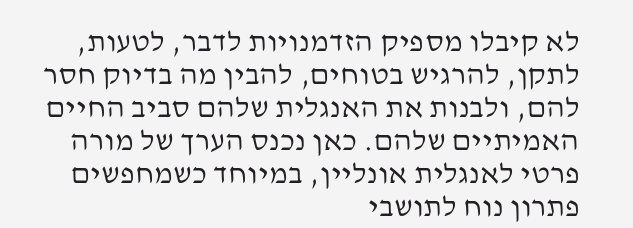לא קיבלו מספיק הזדמנויות לדבר, לטעות, לתקן, להרגיש בטוחים, להבין מה בדיוק חסר להם, ולבנות את האנגלית שלהם סביב החיים האמיתיים שלהם. כאן נכנס הערך של מורה פרטי לאנגלית אונליין, במיוחד כשמחפשים פתרון נוח לתושבי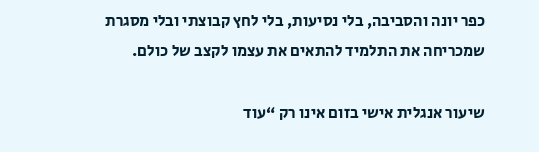כפר יונה והסביבה, בלי נסיעות, בלי לחץ קבוצתי ובלי מסגרת שמכריחה את התלמיד להתאים את עצמו לקצב של כולם.

שיעור אנגלית אישי בזום אינו רק “עוד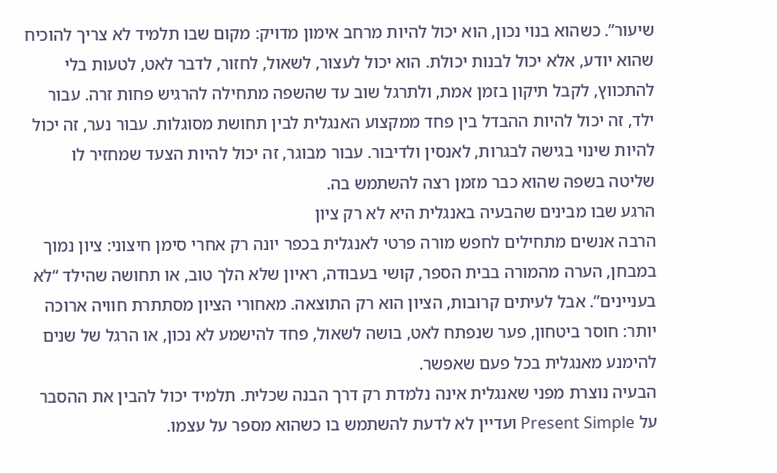שיעור”. כשהוא בנוי נכון, הוא יכול להיות מרחב אימון מדויק: מקום שבו תלמיד לא צריך להוכיח שהוא יודע, אלא יכול לבנות יכולת. הוא יכול לעצור, לשאול, לחזור, לדבר לאט, לטעות בלי להתכווץ, לקבל תיקון בזמן אמת, ולתרגל שוב עד שהשפה מתחילה להרגיש פחות זרה. עבור ילד, זה יכול להיות ההבדל בין פחד ממקצוע האנגלית לבין תחושת מסוגלות. עבור נער, זה יכול להיות שינוי בגישה לבגרות, לאנסין ולדיבור. עבור מבוגר, זה יכול להיות הצעד שמחזיר לו שליטה בשפה שהוא כבר מזמן רצה להשתמש בה.
הרגע שבו מבינים שהבעיה באנגלית היא לא רק ציון
הרבה אנשים מתחילים לחפש מורה פרטי לאנגלית בכפר יונה רק אחרי סימן חיצוני: ציון נמוך במבחן, הערה מהמורה בבית הספר, קושי בעבודה, ראיון שלא הלך טוב, או תחושה שהילד “לא בעניינים”. אבל לעיתים קרובות, הציון הוא רק התוצאה. מאחורי הציון מסתתרת חוויה ארוכה יותר: חוסר ביטחון, פער שנפתח לאט, בושה לשאול, פחד להישמע לא נכון, או הרגל של שנים להימנע מאנגלית בכל פעם שאפשר.
הבעיה נוצרת מפני שאנגלית אינה נלמדת רק דרך הבנה שכלית. תלמיד יכול להבין את ההסבר על Present Simple ועדיין לא לדעת להשתמש בו כשהוא מספר על עצמו.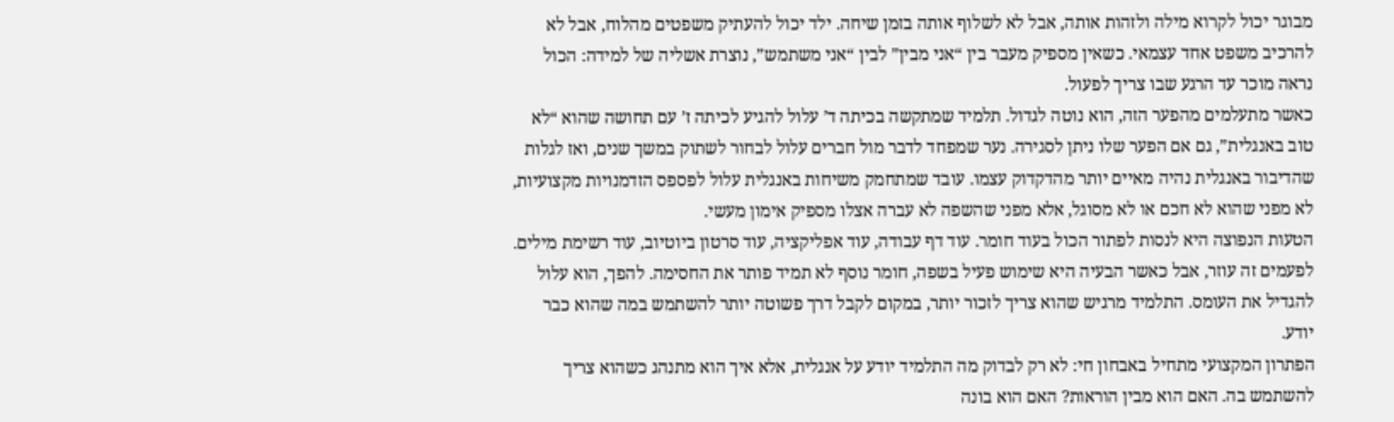מבוגר יכול לקרוא מילה ולזהות אותה, אבל לא לשלוף אותה בזמן שיחה. ילד יכול להעתיק משפטים מהלוח, אבל לא להרכיב משפט אחד עצמאי. כשאין מספיק מעבר בין “אני מבין” לבין “אני משתמש”, נוצרת אשליה של למידה: הכול נראה מוכר עד הרגע שבו צריך לפעול.
כאשר מתעלמים מהפער הזה, הוא נוטה לגדול. תלמיד שמתקשה בכיתה ד’ עלול להגיע לכיתה ז’ עם תחושה שהוא “לא טוב באנגלית”, גם אם הפער שלו ניתן לסגירה. נער שמפחד לדבר מול חברים עלול לבחור לשתוק במשך שנים, ואז לגלות שהדיבור באנגלית נהיה מאיים יותר מהדקדוק עצמו. עובד שמתחמק משיחות באנגלית עלול לפספס הזדמנויות מקצועיות, לא מפני שהוא לא חכם או לא מסוגל, אלא מפני שהשפה לא עברה אצלו מספיק אימון מעשי.
הטעות הנפוצה היא לנסות לפתור הכול בעוד חומר. עוד דף עבודה, עוד אפליקציה, עוד סרטון ביוטיוב, עוד רשימת מילים. לפעמים זה עוזר, אבל כאשר הבעיה היא שימוש פעיל בשפה, חומר נוסף לא תמיד פותר את החסימה. להפך, הוא עלול להגדיל את העומס. התלמיד מרגיש שהוא צריך לזכור יותר, במקום לקבל דרך פשוטה יותר להשתמש במה שהוא כבר יודע.
הפתרון המקצועי מתחיל באבחון חי: לא רק לבדוק מה התלמיד יודע על אנגלית, אלא איך הוא מתנהג כשהוא צריך להשתמש בה. האם הוא מבין הוראות? האם הוא בונה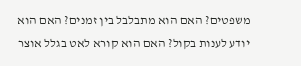משפטים? האם הוא מתבלבל בין זמנים? האם הוא יודע לענות בקול? האם הוא קורא לאט בגלל אוצר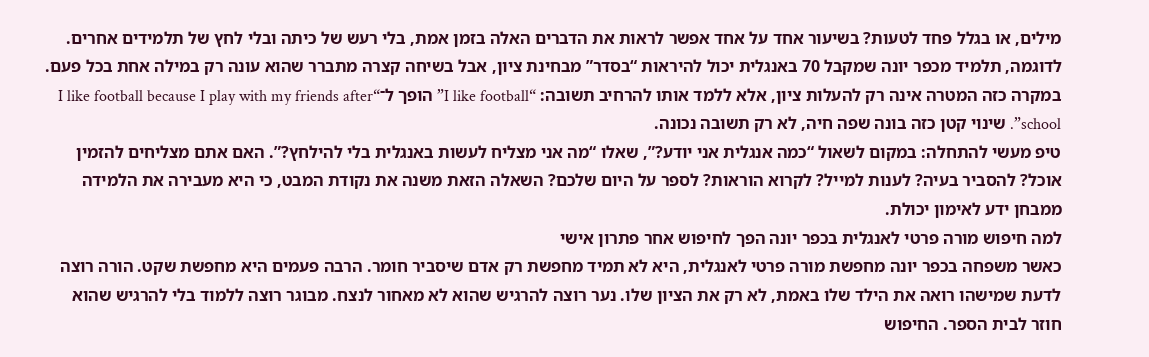מילים, או בגלל פחד לטעות? בשיעור אחד על אחד אפשר לראות את הדברים האלה בזמן אמת, בלי רעש של כיתה ובלי לחץ של תלמידים אחרים.
לדוגמה, תלמיד מכפר יונה שמקבל 70 באנגלית יכול להיראות “בסדר” מבחינת ציון, אבל בשיחה קצרה מתברר שהוא עונה רק במילה אחת בכל פעם. במקרה כזה המטרה אינה רק להעלות ציון, אלא ללמד אותו להרחיב תשובה: “I like football” הופך ל־“I like football because I play with my friends after school”. שינוי קטן כזה בונה שפה חיה, לא רק תשובה נכונה.
טיפ מעשי להתחלה: במקום לשאול “כמה אנגלית אני יודע?”, שאלו “מה אני מצליח לעשות באנגלית בלי להילחץ?”. האם אתם מצליחים להזמין אוכל? להסביר בעיה? לענות למייל? לקרוא הוראות? לספר על היום שלכם? השאלה הזאת משנה את נקודת המבט, כי היא מעבירה את הלמידה ממבחן ידע לאימון יכולת.
למה חיפוש מורה פרטי לאנגלית בכפר יונה הפך לחיפוש אחר פתרון אישי
כאשר משפחה בכפר יונה מחפשת מורה פרטי לאנגלית, היא לא תמיד מחפשת רק אדם שיסביר חומר. הרבה פעמים היא מחפשת שקט. הורה רוצה לדעת שמישהו רואה את הילד שלו באמת, לא רק את הציון שלו. נער רוצה להרגיש שהוא לא מאחור לנצח. מבוגר רוצה ללמוד בלי להרגיש שהוא חוזר לבית הספר. החיפוש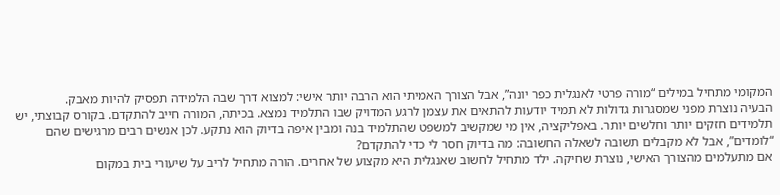המקומי מתחיל במילים “מורה פרטי לאנגלית כפר יונה”, אבל הצורך האמיתי הוא הרבה יותר אישי: למצוא דרך שבה הלמידה תפסיק להיות מאבק.
הבעיה נוצרת מפני שמסגרות גדולות לא תמיד יודעות להתאים את עצמן לרגע המדויק שבו התלמיד נמצא. בכיתה, המורה חייב להתקדם. בקורס קבוצתי, יש תלמידים חזקים יותר וחלשים יותר. באפליקציה, אין מי שמקשיב למשפט שהתלמיד בנה ומבין איפה בדיוק הוא נתקע. לכן אנשים רבים מרגישים שהם “לומדים”, אבל לא מקבלים תשובה לשאלה החשובה: מה בדיוק חסר לי כדי להתקדם?
אם מתעלמים מהצורך האישי, נוצרת שחיקה. ילד מתחיל לחשוב שאנגלית היא מקצוע של אחרים. הורה מתחיל לריב על שיעורי בית במקום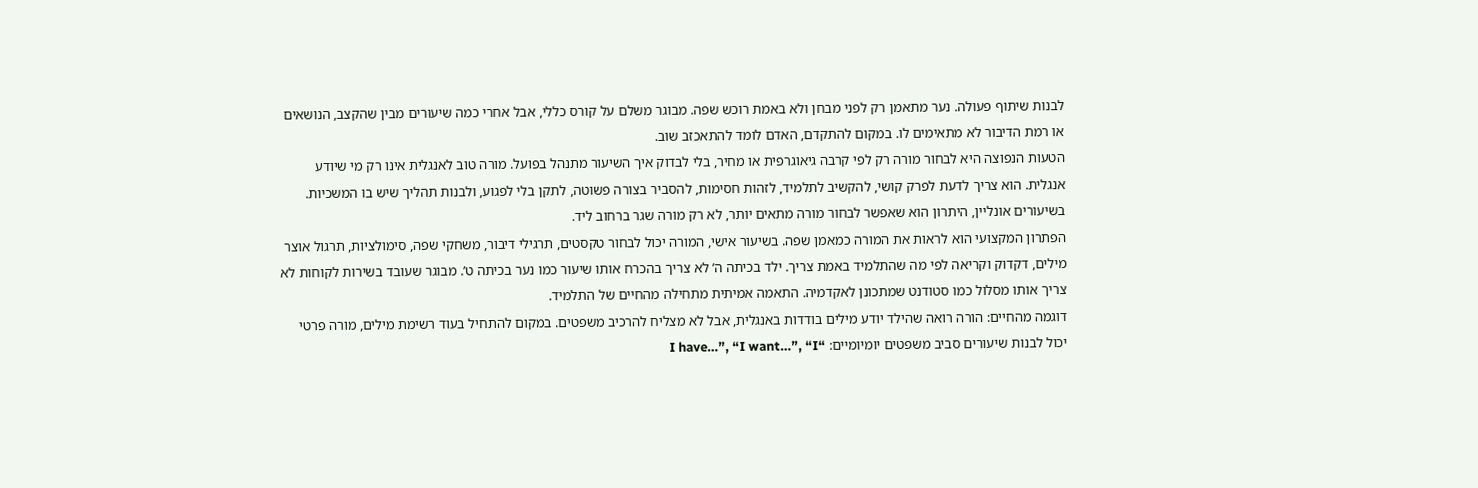לבנות שיתוף פעולה. נער מתאמן רק לפני מבחן ולא באמת רוכש שפה. מבוגר משלם על קורס כללי, אבל אחרי כמה שיעורים מבין שהקצב, הנושאים או רמת הדיבור לא מתאימים לו. במקום להתקדם, האדם לומד להתאכזב שוב.
הטעות הנפוצה היא לבחור מורה רק לפי קרבה גיאוגרפית או מחיר, בלי לבדוק איך השיעור מתנהל בפועל. מורה טוב לאנגלית אינו רק מי שיודע אנגלית. הוא צריך לדעת לפרק קושי, להקשיב לתלמיד, לזהות חסימות, להסביר בצורה פשוטה, לתקן בלי לפגוע, ולבנות תהליך שיש בו המשכיות. בשיעורים אונליין, היתרון הוא שאפשר לבחור מורה מתאים יותר, לא רק מורה שגר ברחוב ליד.
הפתרון המקצועי הוא לראות את המורה כמאמן שפה. בשיעור אישי, המורה יכול לבחור טקסטים, תרגילי דיבור, משחקי שפה, סימולציות, תרגול אוצר מילים, דקדוק וקריאה לפי מה שהתלמיד באמת צריך. ילד בכיתה ה’ לא צריך בהכרח אותו שיעור כמו נער בכיתה ט’. מבוגר שעובד בשירות לקוחות לא צריך אותו מסלול כמו סטודנט שמתכונן לאקדמיה. התאמה אמיתית מתחילה מהחיים של התלמיד.
דוגמה מהחיים: הורה רואה שהילד יודע מילים בודדות באנגלית, אבל לא מצליח להרכיב משפטים. במקום להתחיל בעוד רשימת מילים, מורה פרטי יכול לבנות שיעורים סביב משפטים יומיומיים: “I have…”, “I want…”, “I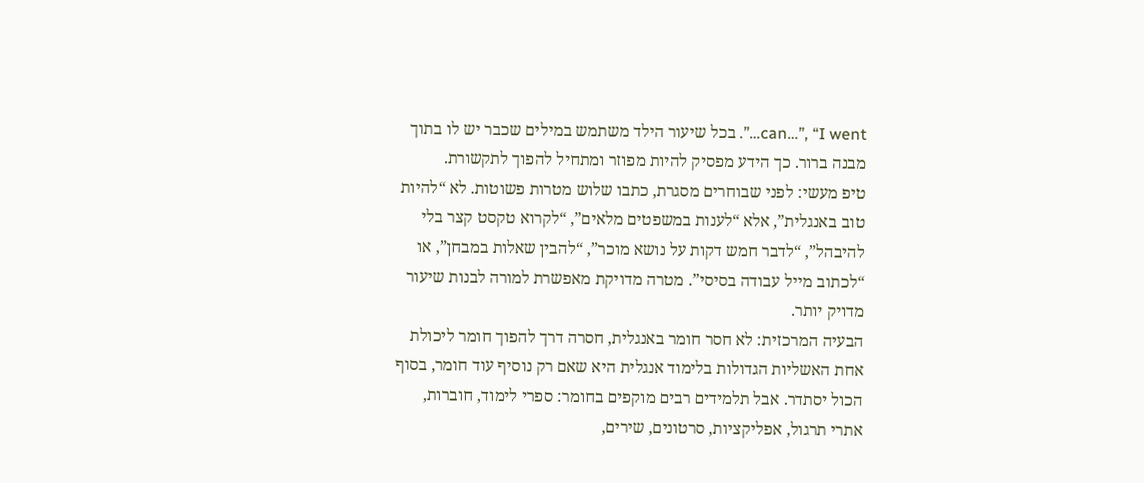can…”, “I went…”. בכל שיעור הילד משתמש במילים שכבר יש לו בתוך מבנה ברור. כך הידע מפסיק להיות מפוזר ומתחיל להפוך לתקשורת.
טיפ מעשי: לפני שבוחרים מסגרת, כתבו שלוש מטרות פשוטות. לא “להיות טוב באנגלית”, אלא “לענות במשפטים מלאים”, “לקרוא טקסט קצר בלי להיבהל”, “לדבר חמש דקות על נושא מוכר”, “להבין שאלות במבחן”, או “לכתוב מייל עבודה בסיסי”. מטרה מדויקת מאפשרת למורה לבנות שיעור מדויק יותר.
הבעיה המרכזית: לא חסר חומר באנגלית, חסרה דרך להפוך חומר ליכולת
אחת האשליות הגדולות בלימוד אנגלית היא שאם רק נוסיף עוד חומר, בסוף הכול יסתדר. אבל תלמידים רבים מוקפים בחומר: ספרי לימוד, חוברות, אתרי תרגול, אפליקציות, סרטונים, שירים,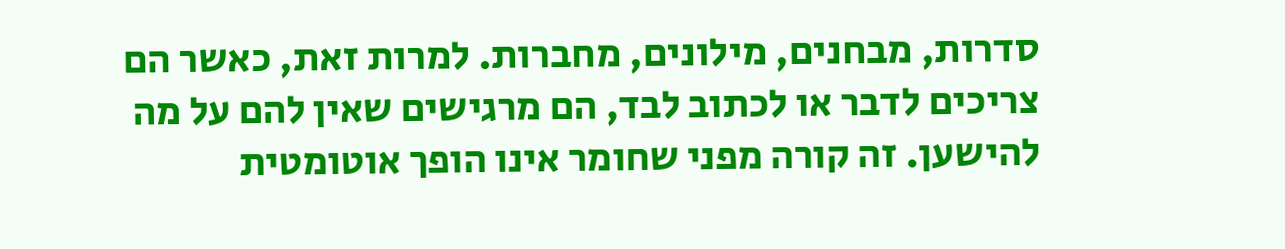סדרות, מבחנים, מילונים, מחברות. למרות זאת, כאשר הם צריכים לדבר או לכתוב לבד, הם מרגישים שאין להם על מה להישען. זה קורה מפני שחומר אינו הופך אוטומטית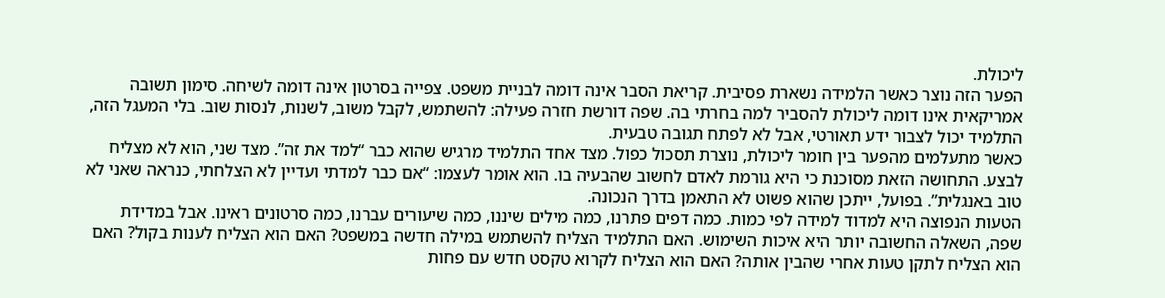ליכולת.
הפער הזה נוצר כאשר הלמידה נשארת פסיבית. קריאת הסבר אינה דומה לבניית משפט. צפייה בסרטון אינה דומה לשיחה. סימון תשובה אמריקאית אינו דומה ליכולת להסביר למה בחרתי בה. שפה דורשת חזרה פעילה: להשתמש, לקבל משוב, לשנות, לנסות שוב. בלי המעגל הזה, התלמיד יכול לצבור ידע תאורטי, אבל לא לפתח תגובה טבעית.
כאשר מתעלמים מהפער בין חומר ליכולת, נוצרת תסכול כפול. מצד אחד התלמיד מרגיש שהוא כבר “למד את זה”. מצד שני, הוא לא מצליח לבצע. התחושה הזאת מסוכנת כי היא גורמת לאדם לחשוב שהבעיה בו. הוא אומר לעצמו: “אם כבר למדתי ועדיין לא הצלחתי, כנראה שאני לא טוב באנגלית”. בפועל, ייתכן שהוא פשוט לא התאמן בדרך הנכונה.
הטעות הנפוצה היא למדוד למידה לפי כמות. כמה דפים פתרנו, כמה מילים שיננו, כמה שיעורים עברנו, כמה סרטונים ראינו. אבל במדידת שפה, השאלה החשובה יותר היא איכות השימוש. האם התלמיד הצליח להשתמש במילה חדשה במשפט? האם הוא הצליח לענות בקול? האם הוא הצליח לתקן טעות אחרי שהבין אותה? האם הוא הצליח לקרוא טקסט חדש עם פחות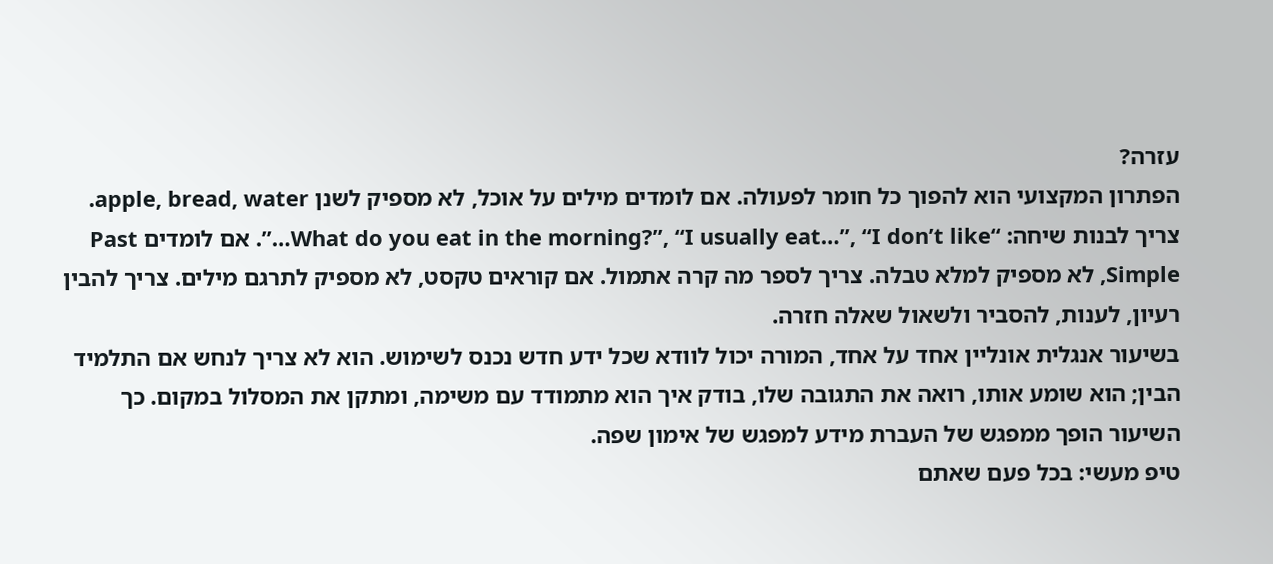עזרה?
הפתרון המקצועי הוא להפוך כל חומר לפעולה. אם לומדים מילים על אוכל, לא מספיק לשנן apple, bread, water. צריך לבנות שיחה: “What do you eat in the morning?”, “I usually eat…”, “I don’t like…”. אם לומדים Past Simple, לא מספיק למלא טבלה. צריך לספר מה קרה אתמול. אם קוראים טקסט, לא מספיק לתרגם מילים. צריך להבין רעיון, לענות, להסביר ולשאול שאלה חזרה.
בשיעור אנגלית אונליין אחד על אחד, המורה יכול לוודא שכל ידע חדש נכנס לשימוש. הוא לא צריך לנחש אם התלמיד הבין; הוא שומע אותו, רואה את התגובה שלו, בודק איך הוא מתמודד עם משימה, ומתקן את המסלול במקום. כך השיעור הופך ממפגש של העברת מידע למפגש של אימון שפה.
טיפ מעשי: בכל פעם שאתם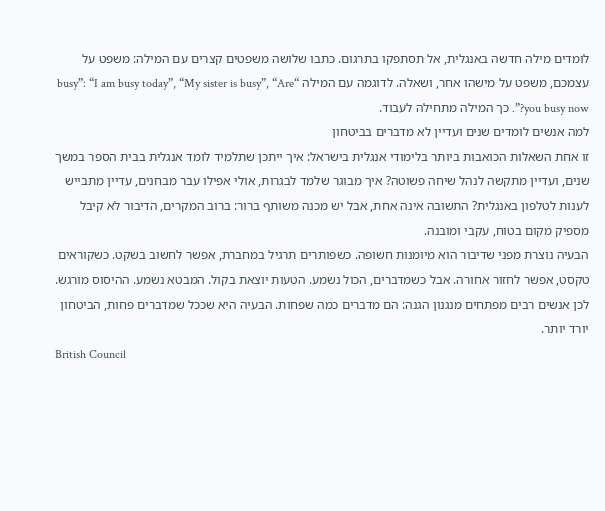לומדים מילה חדשה באנגלית, אל תסתפקו בתרגום. כתבו שלושה משפטים קצרים עם המילה: משפט על עצמכם, משפט על מישהו אחר, ושאלה. לדוגמה עם המילה “busy”: “I am busy today”, “My sister is busy”, “Are you busy now?”. כך המילה מתחילה לעבוד.
למה אנשים לומדים שנים ועדיין לא מדברים בביטחון
זו אחת השאלות הכואבות ביותר בלימודי אנגלית בישראל: איך ייתכן שתלמיד לומד אנגלית בבית הספר במשך שנים, ועדיין מתקשה לנהל שיחה פשוטה? איך מבוגר שלמד לבגרות, אולי אפילו עבר מבחנים, עדיין מתבייש לענות לטלפון באנגלית? התשובה אינה אחת, אבל יש מכנה משותף ברור: ברוב המקרים, הדיבור לא קיבל מספיק מקום בטוח, עקבי ומובנה.
הבעיה נוצרת מפני שדיבור הוא מיומנות חשופה. כשפותרים תרגיל במחברת, אפשר לחשוב בשקט. כשקוראים טקסט, אפשר לחזור אחורה. אבל כשמדברים, הכול נשמע. הטעות יוצאת בקול. המבטא נשמע. ההיסוס מורגש. לכן אנשים רבים מפתחים מנגנון הגנה: הם מדברים כמה שפחות. הבעיה היא שככל שמדברים פחות, הביטחון יורד יותר.
British Council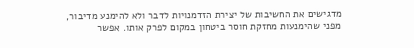מדגישים את החשיבות של יצירת הזדמנויות לדבר ולא להימנע מדיבור, מפני שהימנעות מחזקת חוסר ביטחון במקום לפרק אותו. אפשר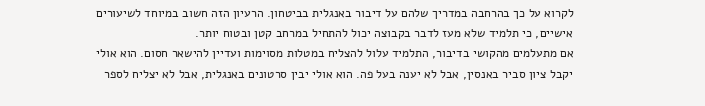לקרוא על כך בהרחבה במדריך שלהם על דיבור באנגלית בביטחון. הרעיון הזה חשוב במיוחד לשיעורים אישיים, כי תלמיד שלא מעז לדבר בקבוצה יכול להתחיל במרחב קטן ובטוח יותר.
אם מתעלמים מהקושי בדיבור, התלמיד עלול להצליח במטלות מסוימות ועדיין להישאר חסום. הוא אולי יקבל ציון סביר באנסין, אבל לא יענה בעל פה. הוא אולי יבין סרטונים באנגלית, אבל לא יצליח לספר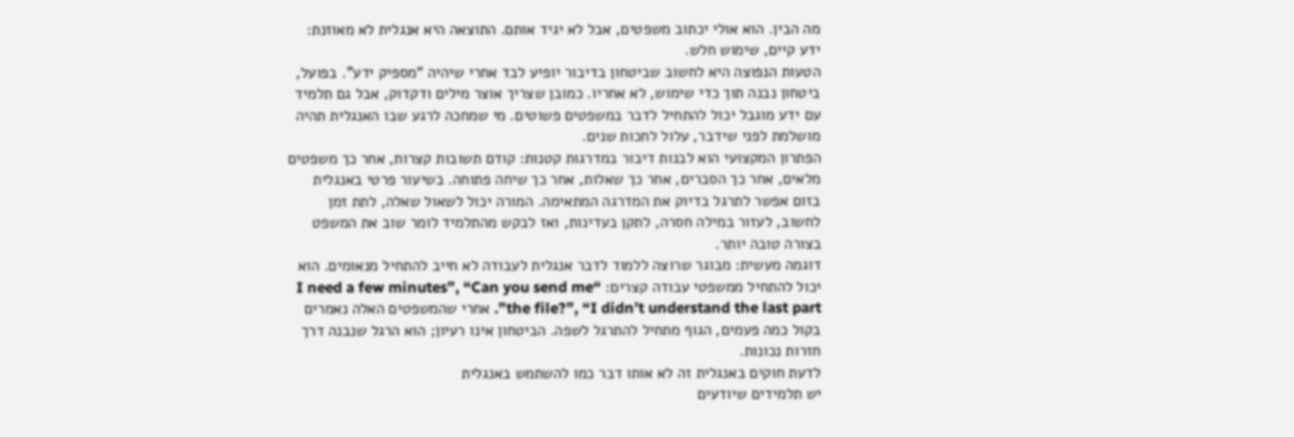מה הבין. הוא אולי יכתוב משפטים, אבל לא יגיד אותם. התוצאה היא אנגלית לא מאוזנת: ידע קיים, שימוש חלש.
הטעות הנפוצה היא לחשוב שביטחון בדיבור יופיע לבד אחרי שיהיה “מספיק ידע”. בפועל, ביטחון נבנה תוך כדי שימוש, לא אחריו. כמובן שצריך אוצר מילים ודקדוק, אבל גם תלמיד עם ידע מוגבל יכול להתחיל לדבר במשפטים פשוטים. מי שמחכה לרגע שבו האנגלית תהיה מושלמת לפני שידבר, עלול לחכות שנים.
הפתרון המקצועי הוא לבנות דיבור במדרגות קטנות: קודם תשובות קצרות, אחר כך משפטים מלאים, אחר כך הסברים, אחר כך שאלות, אחר כך שיחה פתוחה. בשיעור פרטי באנגלית בזום אפשר לתרגל בדיוק את המדרגה המתאימה. המורה יכול לשאול שאלה, לתת זמן לחשוב, לעזור במילה חסרה, לתקן בעדינות, ואז לבקש מהתלמיד לומר שוב את המשפט בצורה טובה יותר.
דוגמה מעשית: מבוגר שרוצה ללמוד לדבר אנגלית לעבודה לא חייב להתחיל מנאומים. הוא יכול להתחיל ממשפטי עבודה קצרים: “I need a few minutes”, “Can you send me the file?”, “I didn’t understand the last part”. אחרי שהמשפטים האלה נאמרים בקול כמה פעמים, הגוף מתחיל להתרגל לשפה. הביטחון אינו רעיון; הוא הרגל שנבנה דרך חזרות נכונות.
לדעת חוקים באנגלית זה לא אותו דבר כמו להשתמש באנגלית
יש תלמידים שיודעים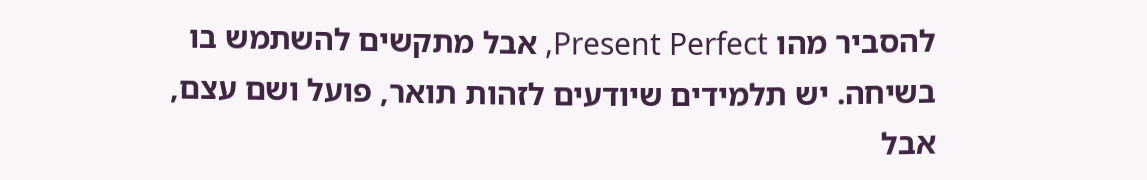להסביר מהו Present Perfect, אבל מתקשים להשתמש בו בשיחה. יש תלמידים שיודעים לזהות תואר, פועל ושם עצם, אבל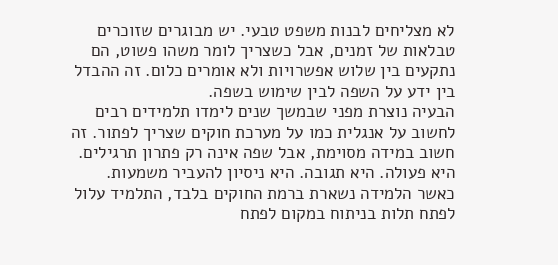לא מצליחים לבנות משפט טבעי. יש מבוגרים שזוכרים טבלאות של זמנים, אבל כשצריך לומר משהו פשוט, הם נתקעים בין שלוש אפשרויות ולא אומרים כלום. זה ההבדל בין ידע על השפה לבין שימוש בשפה.
הבעיה נוצרת מפני שבמשך שנים לימדו תלמידים רבים לחשוב על אנגלית כמו על מערכת חוקים שצריך לפתור. זה חשוב במידה מסוימת, אבל שפה אינה רק פתרון תרגילים. היא פעולה. היא תגובה. היא ניסיון להעביר משמעות. כאשר הלמידה נשארת ברמת החוקים בלבד, התלמיד עלול לפתח תלות בניתוח במקום לפתח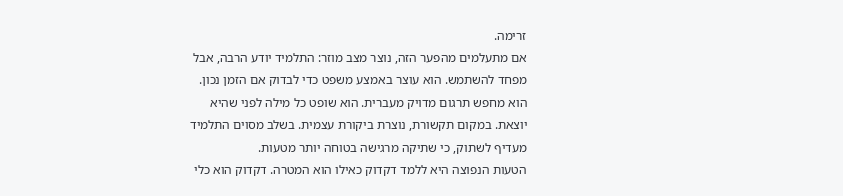זרימה.
אם מתעלמים מהפער הזה, נוצר מצב מוזר: התלמיד יודע הרבה, אבל מפחד להשתמש. הוא עוצר באמצע משפט כדי לבדוק אם הזמן נכון. הוא מחפש תרגום מדויק מעברית. הוא שופט כל מילה לפני שהיא יוצאת. במקום תקשורת, נוצרת ביקורת עצמית. בשלב מסוים התלמיד מעדיף לשתוק, כי שתיקה מרגישה בטוחה יותר מטעות.
הטעות הנפוצה היא ללמד דקדוק כאילו הוא המטרה. דקדוק הוא כלי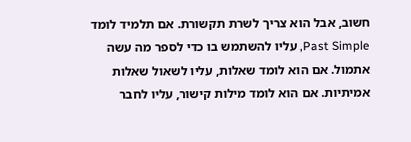חשוב, אבל הוא צריך לשרת תקשורת. אם תלמיד לומד Past Simple, עליו להשתמש בו כדי לספר מה עשה אתמול. אם הוא לומד שאלות, עליו לשאול שאלות אמיתיות. אם הוא לומד מילות קישור, עליו לחבר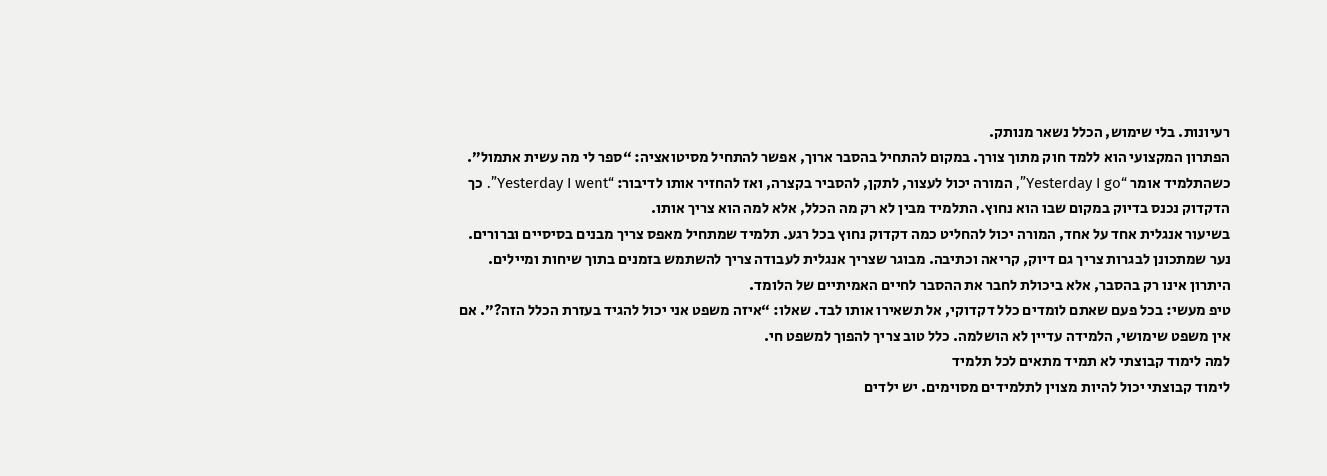רעיונות. בלי שימוש, הכלל נשאר מנותק.
הפתרון המקצועי הוא ללמד חוק מתוך צורך. במקום להתחיל בהסבר ארוך, אפשר להתחיל מסיטואציה: “ספר לי מה עשית אתמול”. כשהתלמיד אומר “Yesterday I go”, המורה יכול לעצור, לתקן, להסביר בקצרה, ואז להחזיר אותו לדיבור: “Yesterday I went”. כך הדקדוק נכנס בדיוק במקום שבו הוא נחוץ. התלמיד מבין לא רק מה הכלל, אלא למה הוא צריך אותו.
בשיעור אנגלית אחד על אחד, המורה יכול להחליט כמה דקדוק נחוץ בכל רגע. תלמיד שמתחיל מאפס צריך מבנים בסיסיים וברורים. נער שמתכונן לבגרות צריך גם דיוק, קריאה וכתיבה. מבוגר שצריך אנגלית לעבודה צריך להשתמש בזמנים בתוך שיחות ומיילים. היתרון אינו רק בהסבר, אלא ביכולת לחבר את ההסבר לחיים האמיתיים של הלומד.
טיפ מעשי: בכל פעם שאתם לומדים כלל דקדוקי, אל תשאירו אותו לבד. שאלו: “איזה משפט אני יכול להגיד בעזרת הכלל הזה?”. אם אין משפט שימושי, הלמידה עדיין לא הושלמה. כלל טוב צריך להפוך למשפט חי.
למה לימוד קבוצתי לא תמיד מתאים לכל תלמיד
לימוד קבוצתי יכול להיות מצוין לתלמידים מסוימים. יש ילדים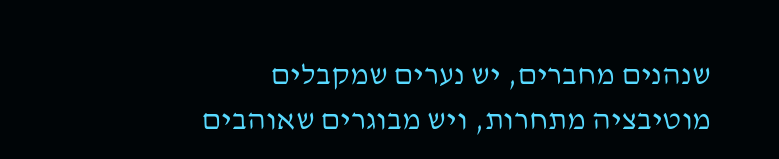שנהנים מחברים, יש נערים שמקבלים מוטיבציה מתחרות, ויש מבוגרים שאוהבים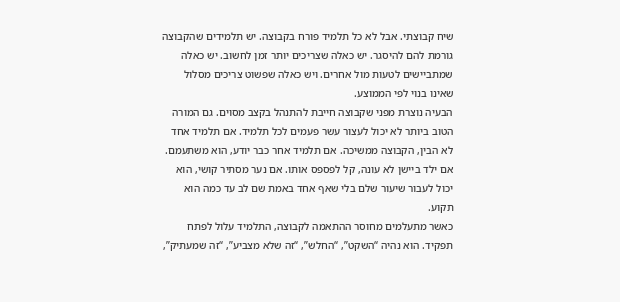שיח קבוצתי. אבל לא כל תלמיד פורח בקבוצה. יש תלמידים שהקבוצה גורמת להם להיסגר. יש כאלה שצריכים יותר זמן לחשוב. יש כאלה שמתביישים לטעות מול אחרים. ויש כאלה שפשוט צריכים מסלול שאינו בנוי לפי הממוצע.
הבעיה נוצרת מפני שקבוצה חייבת להתנהל בקצב מסוים. גם המורה הטוב ביותר לא יכול לעצור עשר פעמים לכל תלמיד. אם תלמיד אחד לא הבין, הקבוצה ממשיכה. אם תלמיד אחר כבר יודע, הוא משתעמם. אם ילד ביישן לא עונה, קל לפספס אותו. אם נער מסתיר קושי, הוא יכול לעבור שיעור שלם בלי שאף אחד באמת שם לב עד כמה הוא תקוע.
כאשר מתעלמים מחוסר ההתאמה לקבוצה, התלמיד עלול לפתח תפקיד. הוא נהיה “השקט”, “החלש”, “זה שלא מצביע”, “זה שמעתיק”,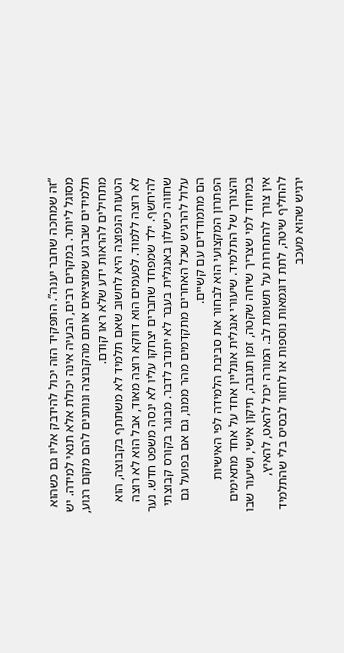“זה שמחכה שחבר יענה”. התפקיד הזה יכול להידבק אליו גם כשהוא מסוגל ליותר. במקרים רבים, הבעיה אינה יכולת אלא תנאי למידה. יש תלמידים שברגע שמוציאים אותם מהקבוצה ונותנים להם מקום רגוע, מתחילים להראות ידע שלא ראו קודם.
הטעות הנפוצה היא לחשוב שאם תלמיד לא משתתף בקבוצה, הוא לא רוצה ללמוד. לפעמים הוא דווקא רוצה מאוד, אבל הוא לא רוצה להיחשף. ילד שמפחד שחברים יצחקו עליו לא ינסה משפט חדש. נער שחווה כישלון באנגלית בעבר לא יתנדב לדבר. מבוגר בקורס קבוצתי עלול להרגיש שכל האחרים מתקדמים מהר ממנו, גם אם בפועל גם הם מתמודדים עם קשיים.
הפתרון המקצועי הוא לבחור את סביבת הלמידה לפי האישיות והצורך של התלמיד. שיעורי אנגלית אונליין אחד על אחד מתאימים במיוחד למי שצריך שיחה שקטה, זמן תגובה, תיקון אישי, ושיעור שבו אין צורך להתחרות על תשומת לב. המורה יכול להאט, להאיץ, להחליף שיטה, לתת דוגמאות נוספות או לחזור לבסיס בלי שהתלמיד ירגיש שהוא מעכב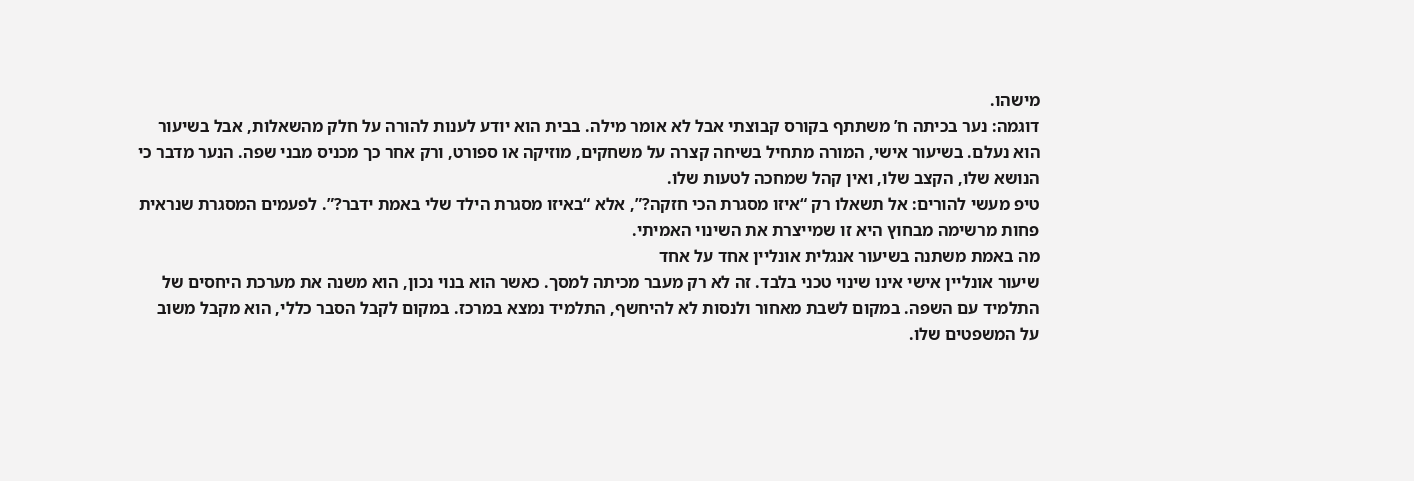מישהו.
דוגמה: נער בכיתה ח’ משתתף בקורס קבוצתי אבל לא אומר מילה. בבית הוא יודע לענות להורה על חלק מהשאלות, אבל בשיעור הוא נעלם. בשיעור אישי, המורה מתחיל בשיחה קצרה על משחקים, מוזיקה או ספורט, ורק אחר כך מכניס מבני שפה. הנער מדבר כי הנושא שלו, הקצב שלו, ואין קהל שמחכה לטעות שלו.
טיפ מעשי להורים: אל תשאלו רק “איזו מסגרת הכי חזקה?”, אלא “באיזו מסגרת הילד שלי באמת ידבר?”. לפעמים המסגרת שנראית פחות מרשימה מבחוץ היא זו שמייצרת את השינוי האמיתי.
מה באמת משתנה בשיעור אנגלית אונליין אחד על אחד
שיעור אונליין אישי אינו שינוי טכני בלבד. זה לא רק מעבר מכיתה למסך. כאשר הוא בנוי נכון, הוא משנה את מערכת היחסים של התלמיד עם השפה. במקום לשבת מאחור ולנסות לא להיחשף, התלמיד נמצא במרכז. במקום לקבל הסבר כללי, הוא מקבל משוב על המשפטים שלו.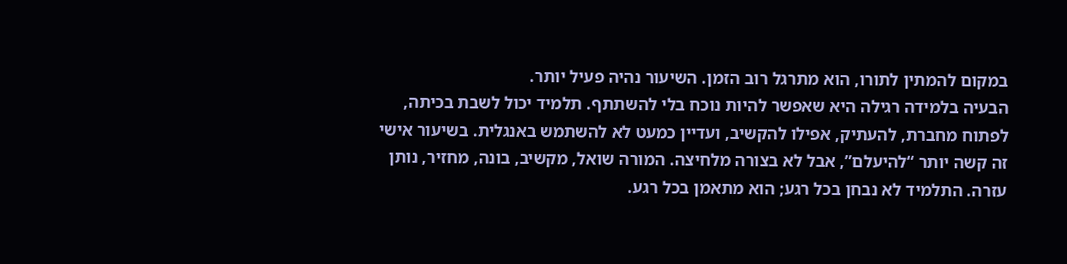במקום להמתין לתורו, הוא מתרגל רוב הזמן. השיעור נהיה פעיל יותר.
הבעיה בלמידה רגילה היא שאפשר להיות נוכח בלי להשתתף. תלמיד יכול לשבת בכיתה, לפתוח מחברת, להעתיק, אפילו להקשיב, ועדיין כמעט לא להשתמש באנגלית. בשיעור אישי זה קשה יותר “להיעלם”, אבל לא בצורה מלחיצה. המורה שואל, מקשיב, בונה, מחזיר, נותן עזרה. התלמיד לא נבחן בכל רגע; הוא מתאמן בכל רגע.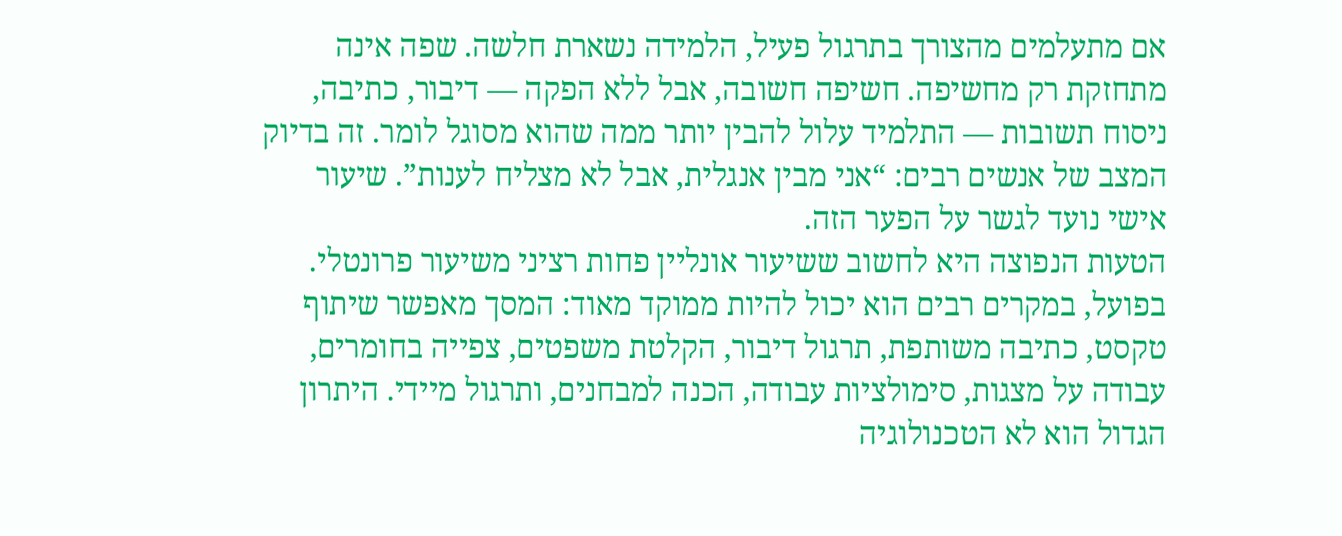אם מתעלמים מהצורך בתרגול פעיל, הלמידה נשארת חלשה. שפה אינה מתחזקת רק מחשיפה. חשיפה חשובה, אבל ללא הפקה — דיבור, כתיבה, ניסוח תשובות — התלמיד עלול להבין יותר ממה שהוא מסוגל לומר. זה בדיוק המצב של אנשים רבים: “אני מבין אנגלית, אבל לא מצליח לענות”. שיעור אישי נועד לגשר על הפער הזה.
הטעות הנפוצה היא לחשוב ששיעור אונליין פחות רציני משיעור פרונטלי. בפועל, במקרים רבים הוא יכול להיות ממוקד מאוד: המסך מאפשר שיתוף טקסט, כתיבה משותפת, תרגול דיבור, הקלטת משפטים, צפייה בחומרים, עבודה על מצגות, סימולציות עבודה, הכנה למבחנים, ותרגול מיידי. היתרון הגדול הוא לא הטכנולוגיה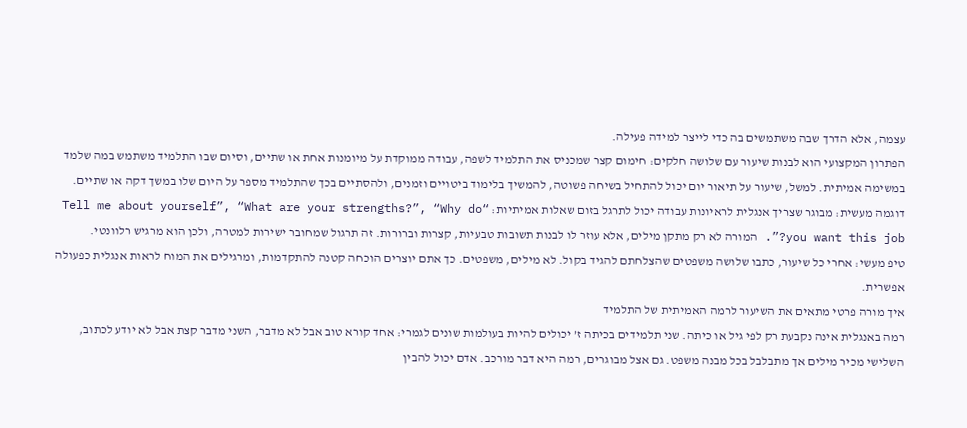עצמה, אלא הדרך שבה משתמשים בה כדי לייצר למידה פעילה.
הפתרון המקצועי הוא לבנות שיעור עם שלושה חלקים: חימום קצר שמכניס את התלמיד לשפה, עבודה ממוקדת על מיומנות אחת או שתיים, וסיום שבו התלמיד משתמש במה שלמד במשימה אמיתית. למשל, שיעור על תיאור יום יכול להתחיל בשיחה פשוטה, להמשיך בלימוד ביטויים וזמנים, ולהסתיים בכך שהתלמיד מספר על היום שלו במשך דקה או שתיים.
דוגמה מעשית: מבוגר שצריך אנגלית לראיונות עבודה יכול לתרגל בזום שאלות אמיתיות: “Tell me about yourself”, “What are your strengths?”, “Why do you want this job?”. המורה לא רק מתקן מילים, אלא עוזר לו לבנות תשובות טבעיות, קצרות וברורות. זה תרגול שמחובר ישירות למטרה, ולכן הוא מרגיש רלוונטי.
טיפ מעשי: אחרי כל שיעור, כתבו שלושה משפטים שהצלחתם להגיד בקול. לא מילים, משפטים. כך אתם יוצרים הוכחה קטנה להתקדמות, ומרגילים את המוח לראות אנגלית כפעולה אפשרית.
איך מורה פרטי מתאים את השיעור לרמה האמיתית של התלמיד
רמה באנגלית אינה נקבעת רק לפי גיל או כיתה. שני תלמידים בכיתה ז’ יכולים להיות בעולמות שונים לגמרי: אחד קורא טוב אבל לא מדבר, השני מדבר קצת אבל לא יודע לכתוב, השלישי מכיר מילים אך מתבלבל בכל מבנה משפט. גם אצל מבוגרים, רמה היא דבר מורכב. אדם יכול להבין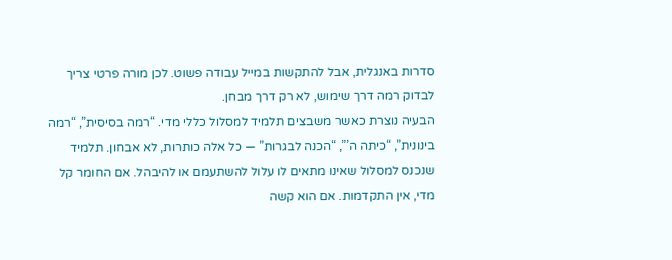סדרות באנגלית, אבל להתקשות במייל עבודה פשוט. לכן מורה פרטי צריך לבדוק רמה דרך שימוש, לא רק דרך מבחן.
הבעיה נוצרת כאשר משבצים תלמיד למסלול כללי מדי. “רמה בסיסית”, “רמה בינונית”, “כיתה ה’”, “הכנה לבגרות” — כל אלה כותרות, לא אבחון. תלמיד שנכנס למסלול שאינו מתאים לו עלול להשתעמם או להיבהל. אם החומר קל מדי, אין התקדמות. אם הוא קשה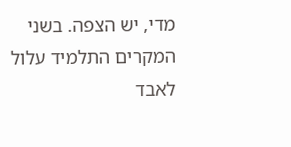מדי, יש הצפה. בשני המקרים התלמיד עלול לאבד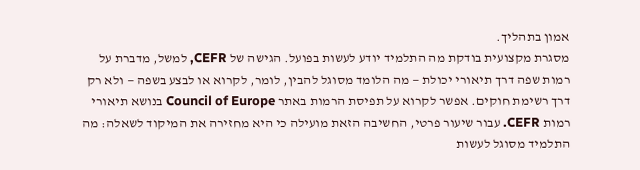אמון בתהליך.
מסגרת מקצועית בודקת מה התלמיד יודע לעשות בפועל. הגישה של CEFR, למשל, מדברת על רמות שפה דרך תיאורי יכולת — מה הלומד מסוגל להבין, לומר, לקרוא או לבצע בשפה — ולא רק דרך רשימת חוקים. אפשר לקרוא על תפיסת הרמות באתר Council of Europe בנושא תיאורי רמות CEFR. עבור שיעור פרטי, החשיבה הזאת מועילה כי היא מחזירה את המיקוד לשאלה: מה התלמיד מסוגל לעשות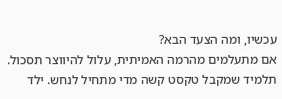עכשיו, ומה הצעד הבא?
אם מתעלמים מהרמה האמיתית, עלול להיווצר תסכול. תלמיד שמקבל טקסט קשה מדי מתחיל לנחש. ילד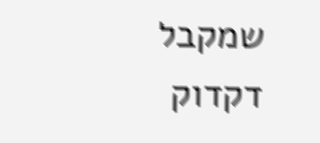שמקבל דקדוק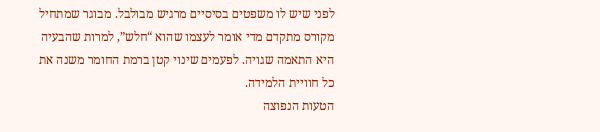לפני שיש לו משפטים בסיסיים מרגיש מבולבל. מבוגר שמתחיל מקורס מתקדם מדי אומר לעצמו שהוא “חלש”, למרות שהבעיה היא התאמה שגויה. לפעמים שינוי קטן ברמת החומר משנה את כל חוויית הלמידה.
הטעות הנפוצה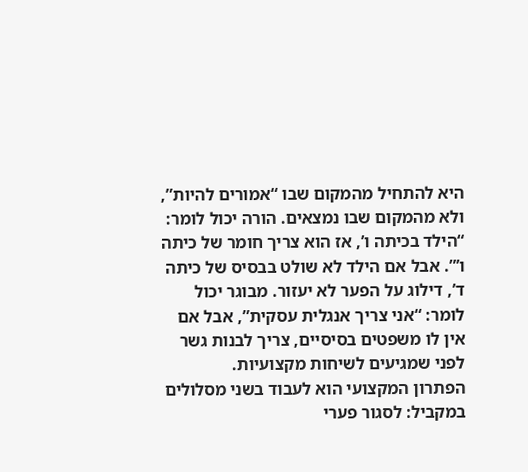היא להתחיל מהמקום שבו “אמורים להיות”, ולא מהמקום שבו נמצאים. הורה יכול לומר: “הילד בכיתה ו’, אז הוא צריך חומר של כיתה ו’”. אבל אם הילד לא שולט בבסיס של כיתה ד’, דילוג על הפער לא יעזור. מבוגר יכול לומר: “אני צריך אנגלית עסקית”, אבל אם אין לו משפטים בסיסיים, צריך לבנות גשר לפני שמגיעים לשיחות מקצועיות.
הפתרון המקצועי הוא לעבוד בשני מסלולים במקביל: לסגור פערי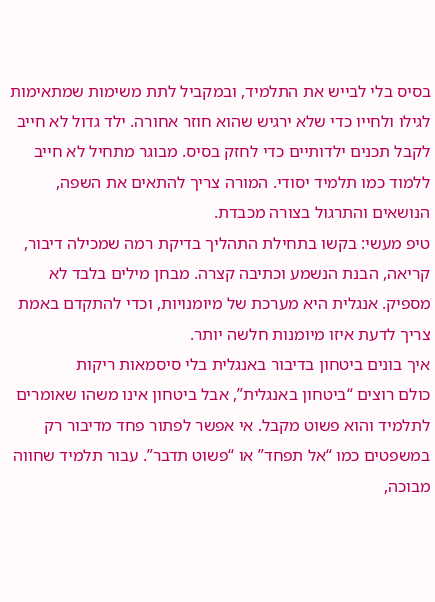בסיס בלי לבייש את התלמיד, ובמקביל לתת משימות שמתאימות לגילו ולחייו כדי שלא ירגיש שהוא חוזר אחורה. ילד גדול לא חייב לקבל תכנים ילדותיים כדי לחזק בסיס. מבוגר מתחיל לא חייב ללמוד כמו תלמיד יסודי. המורה צריך להתאים את השפה, הנושאים והתרגול בצורה מכבדת.
טיפ מעשי: בקשו בתחילת התהליך בדיקת רמה שמכילה דיבור, קריאה, הבנת הנשמע וכתיבה קצרה. מבחן מילים בלבד לא מספיק. אנגלית היא מערכת של מיומנויות, וכדי להתקדם באמת צריך לדעת איזו מיומנות חלשה יותר.
איך בונים ביטחון בדיבור באנגלית בלי סיסמאות ריקות
כולם רוצים “ביטחון באנגלית”, אבל ביטחון אינו משהו שאומרים לתלמיד והוא פשוט מקבל. אי אפשר לפתור פחד מדיבור רק במשפטים כמו “אל תפחד” או “פשוט תדבר”. עבור תלמיד שחווה מבוכה,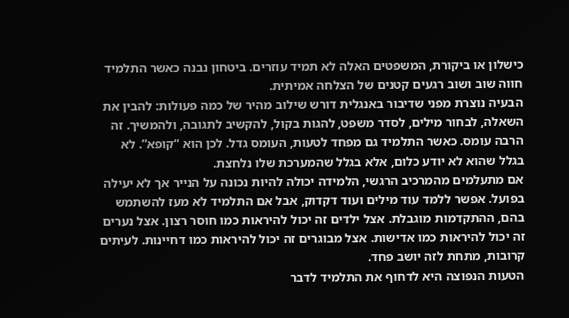כישלון או ביקורת, המשפטים האלה לא תמיד עוזרים. ביטחון נבנה כאשר התלמיד חווה שוב ושוב רגעים קטנים של הצלחה אמיתית.
הבעיה נוצרת מפני שדיבור באנגלית דורש שילוב מהיר של כמה פעולות: להבין את השאלה, לבחור מילים, לסדר משפט, להגות בקול, להקשיב לתגובה, ולהמשיך. זה הרבה עומס. כאשר התלמיד גם מפחד לטעות, העומס גדל. לכן הוא “קופא”. לא בגלל שהוא לא יודע כלום, אלא בגלל שהמערכת שלו נלחצת.
אם מתעלמים מהמרכיב הרגשי, הלמידה יכולה להיות נכונה על הנייר אך לא יעילה בפועל. אפשר ללמד עוד מילים ועוד דקדוק, אבל אם התלמיד לא מעז להשתמש בהם, ההתקדמות מוגבלת. אצל ילדים זה יכול להיראות כמו חוסר רצון. אצל נערים זה יכול להיראות כמו אדישות. אצל מבוגרים זה יכול להיראות כמו דחיינות. לעיתים קרובות, מתחת לזה יושב פחד.
הטעות הנפוצה היא לדחוף את התלמיד לדבר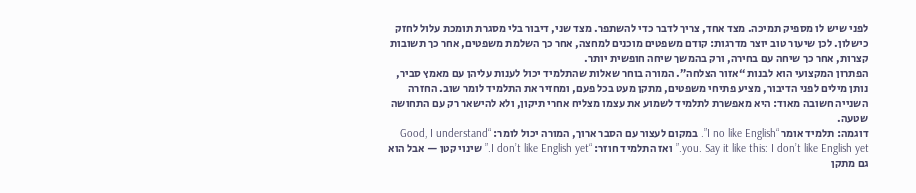לפני שיש לו מספיק תמיכה. מצד אחד, צריך לדבר כדי להשתפר. מצד שני, דיבור בלי מסגרת תומכת עלול לחזק כישלון. לכן שיעור טוב יוצר מדרגות: קודם משפטים מוכנים למחצה, אחר כך השלמת משפטים, אחר כך תשובות קצרות, אחר כך שיחה עם בחירה, ורק בהמשך שיחה חופשית יותר.
הפתרון המקצועי הוא לבנות “אזור הצלחה”. המורה בוחר שאלות שהתלמיד יכול לענות עליהן עם מאמץ סביר, נותן מילים לפני הדיבור, מציע פתיחי משפטים, מתקן מעט בכל פעם, ומחזיר את התלמיד לומר שוב. החזרה השנייה חשובה מאוד: היא מאפשרת לתלמיד לשמוע את עצמו מצליח אחרי תיקון, ולא להישאר רק עם התחושה שטעה.
דוגמה: תלמיד אומר “I no like English”. במקום לעצור עם הסבר ארוך, המורה יכול לומר: “Good, I understand you. Say it like this: I don’t like English yet.” ואז התלמיד חוזר: “I don’t like English yet.” שינוי קטן — אבל הוא גם מתקן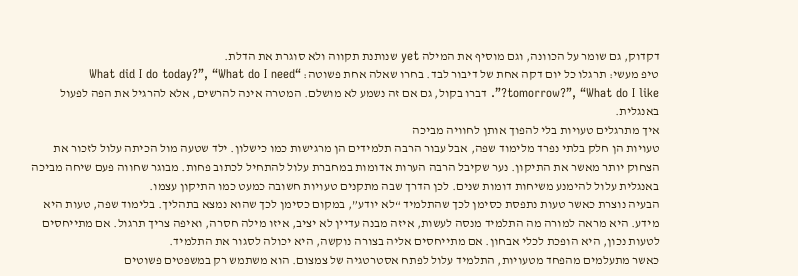דקדוק, גם שומר על הכוונה, וגם מוסיף את המילה yet שנותנת תקווה ולא סוגרת את הדלת.
טיפ מעשי: תרגלו כל יום דקה אחת של דיבור לבד. בחרו שאלה אחת פשוטה: “What did I do today?”, “What do I need tomorrow?”, “What do I like?”. דברו בקול, גם אם זה נשמע לא מושלם. המטרה אינה להרשים, אלא להרגיל את הפה לפעול באנגלית.
איך מתרגלים טעויות בלי להפוך אותן לחוויה מביכה
טעויות הן חלק בלתי נפרד מלימוד שפה, אבל עבור הרבה תלמידים הן מרגישות כמו כישלון. ילד שטעה מול הכיתה עלול לזכור את הצחוק יותר מאשר את התיקון. נער שקיבל הרבה הערות אדומות במחברת עלול להתחיל לכתוב פחות. מבוגר שחווה פעם שיחה מביכה באנגלית עלול להימנע משיחות דומות שנים. לכן הדרך שבה מתקנים טעויות חשובה כמעט כמו התיקון עצמו.
הבעיה נוצרת כאשר טעות נתפסת כסימן לכך שהתלמיד “לא יודע”, במקום כסימן לכך שהוא נמצא בתהליך. בלימוד שפה, טעות היא מידע. היא מראה למורה מה התלמיד מנסה לעשות, איזה מבנה עדיין לא יציב, איזו מילה חסרה, ואיפה צריך תרגול. אם מתייחסים לטעות נכון, היא הופכת לכלי אבחון. אם מתייחסים אליה בצורה נוקשה, היא יכולה לסגור את התלמיד.
כאשר מתעלמים מהפחד מטעויות, התלמיד עלול לפתח אסטרטגיה של צמצום. הוא משתמש רק במשפטים פשוטים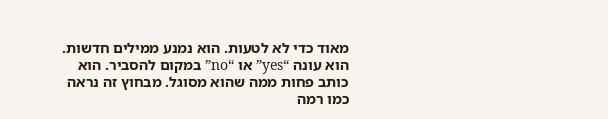מאוד כדי לא לטעות. הוא נמנע ממילים חדשות. הוא עונה “yes” או “no” במקום להסביר. הוא כותב פחות ממה שהוא מסוגל. מבחוץ זה נראה כמו רמה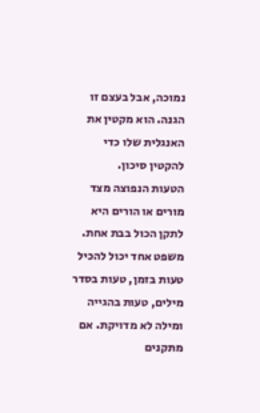נמוכה, אבל בעצם זו הגנה. הוא מקטין את האנגלית שלו כדי להקטין סיכון.
הטעות הנפוצה מצד מורים או הורים היא לתקן הכול בבת אחת. משפט אחד יכול להכיל טעות בזמן, טעות בסדר מילים, טעות בהגייה ומילה לא מדויקת. אם מתקנים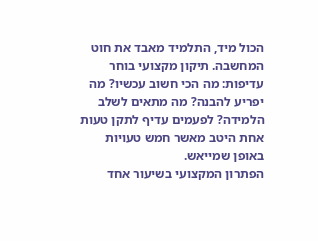הכול מיד, התלמיד מאבד את חוט המחשבה. תיקון מקצועי בוחר עדיפות: מה הכי חשוב עכשיו? מה יפריע להבנה? מה מתאים לשלב הלמידה? לפעמים עדיף לתקן טעות אחת היטב מאשר חמש טעויות באופן שמייאש.
הפתרון המקצועי בשיעור אחד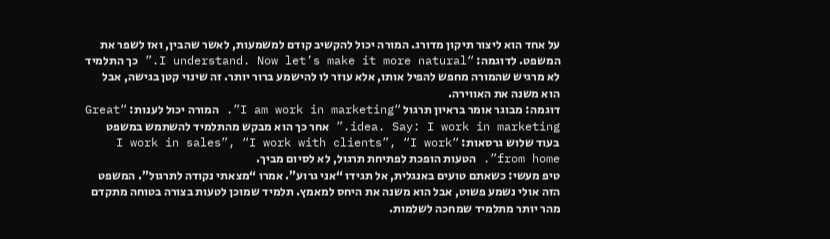על אחד הוא ליצור תיקון מדורג. המורה יכול להקשיב קודם למשמעות, לאשר שהבין, ואז לשפר את המשפט. לדוגמה: “I understand. Now let’s make it more natural.” כך התלמיד לא מרגיש שהמורה מחפש להפיל אותו, אלא עוזר לו להישמע ברור יותר. זה שינוי קטן בגישה, אבל הוא משנה את האווירה.
דוגמה: מבוגר אומר בראיון תרגול “I am work in marketing”. המורה יכול לענות: “Great idea. Say: I work in marketing.” אחר כך הוא מבקש מהתלמיד להשתמש במשפט בעוד שלוש גרסאות: “I work in sales”, “I work with clients”, “I work from home”. הטעות הופכת לפתיחת תרגול, לא לסיום מביך.
טיפ מעשי: כשאתם טועים באנגלית, אל תגידו “אני גרוע”. אמרו “מצאתי נקודה לתרגול”. המשפט הזה אולי נשמע פשוט, אבל הוא משנה את היחס למאמץ. תלמיד שמוכן לטעות בצורה בטוחה מתקדם מהר יותר מתלמיד שמחכה לשלמות.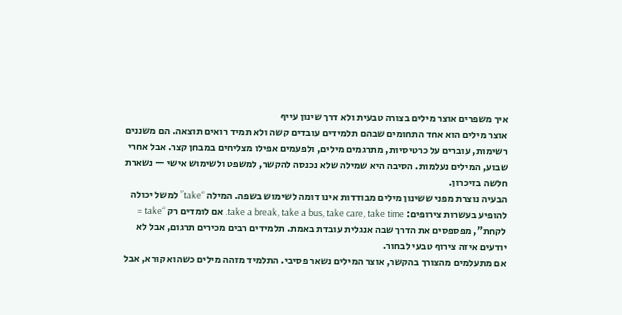איך משפרים אוצר מילים בצורה טבעית ולא דרך שינון עייף
אוצר מילים הוא אחד התחומים שבהם תלמידים עובדים קשה ולא תמיד רואים תוצאה. הם משננים רשימות, עוברים על כרטיסיות, מתרגמים מילים, ולפעמים אפילו מצליחים במבחן קצר. אבל אחרי שבוע, המילים נעלמות. הסיבה היא שמילה שלא נכנסה להקשר, למשפט ולשימוש אישי — נשארת חלשה בזיכרון.
הבעיה נוצרת מפני ששינון מילים מבודדות אינו דומה לשימוש בשפה. המילה “take” למשל יכולה להופיע בעשרות צירופים: take a break, take a bus, take care, take time. אם לומדים רק “take = לקחת”, מפספסים את הדרך שבה אנגלית עובדת באמת. תלמידים רבים מכירים תרגום, אבל לא יודעים איזה צירוף טבעי לבחור.
אם מתעלמים מהצורך בהקשר, אוצר המילים נשאר פסיבי. התלמיד מזהה מילים כשהוא קורא, אבל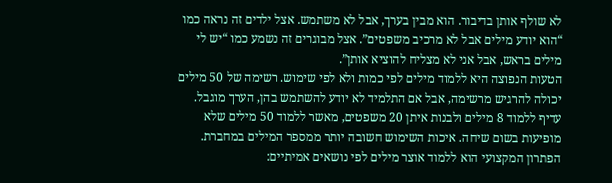לא שולף אותן בדיבור. הוא מבין בערך, אבל לא משתמש. אצל ילדים זה נראה כמו “הוא יודע מילים אבל לא מרכיב משפטים”. אצל מבוגרים זה נשמע כמו “יש לי מילים בראש, אבל אני לא מצליח להוציא אותן”.
הטעות הנפוצה היא ללמוד מילים לפי כמות ולא לפי שימוש. רשימה של 50 מילים יכולה להרגיש מרשימה, אבל אם התלמיד לא יודע להשתמש בהן, הערך מוגבל. עדיף ללמוד 8 מילים ולבנות איתן 20 משפטים, מאשר ללמוד 50 מילים שלא מופיעות בשום שיחה. איכות השימוש חשובה יותר ממספר המילים במחברת.
הפתרון המקצועי הוא ללמוד אוצר מילים לפי נושאים אמיתיים: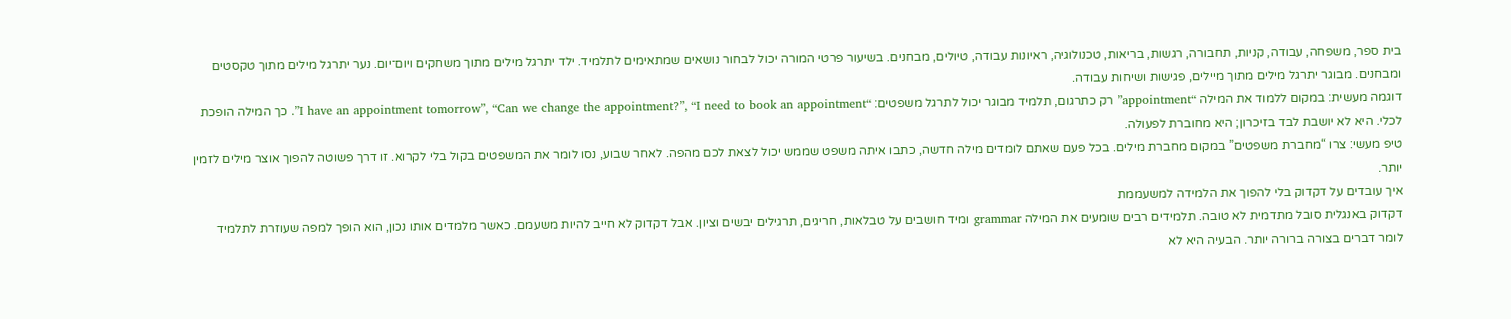בית ספר, משפחה, עבודה, קניות, תחבורה, רגשות, בריאות, טכנולוגיה, ראיונות עבודה, טיולים, מבחנים. בשיעור פרטי המורה יכול לבחור נושאים שמתאימים לתלמיד. ילד יתרגל מילים מתוך משחקים ויום־יום. נער יתרגל מילים מתוך טקסטים ומבחנים. מבוגר יתרגל מילים מתוך מיילים, פגישות ושיחות עבודה.
דוגמה מעשית: במקום ללמוד את המילה “appointment” רק כתרגום, תלמיד מבוגר יכול לתרגל משפטים: “I have an appointment tomorrow”, “Can we change the appointment?”, “I need to book an appointment”. כך המילה הופכת לכלי. היא לא יושבת לבד בזיכרון; היא מחוברת לפעולה.
טיפ מעשי: צרו “מחברת משפטים” במקום מחברת מילים. בכל פעם שאתם לומדים מילה חדשה, כתבו איתה משפט שממש יכול לצאת לכם מהפה. לאחר שבוע, נסו לומר את המשפטים בקול בלי לקרוא. זו דרך פשוטה להפוך אוצר מילים לזמין יותר.
איך עובדים על דקדוק בלי להפוך את הלמידה למשעממת
דקדוק באנגלית סובל מתדמית לא טובה. תלמידים רבים שומעים את המילה grammar ומיד חושבים על טבלאות, חריגים, תרגילים יבשים וציון. אבל דקדוק לא חייב להיות משעמם. כאשר מלמדים אותו נכון, הוא הופך למפה שעוזרת לתלמיד לומר דברים בצורה ברורה יותר. הבעיה היא לא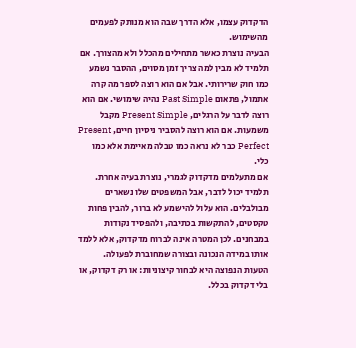הדקדוק עצמו, אלא הדרך שבה הוא מנותק לפעמים מהשימוש.
הבעיה נוצרת כאשר מתחילים מהכלל ולא מהצורך. אם תלמיד לא מבין למה צריך זמן מסוים, ההסבר נשמע כמו חוק שרירותי. אבל אם הוא רוצה לספר מה קרה אתמול, פתאום Past Simple נהיה שימושי. אם הוא רוצה לדבר על הרגלים, Present Simple מקבל משמעות. אם הוא רוצה להסביר ניסיון חיים, Present Perfect כבר לא נראה כמו טבלה מאיימת אלא כמו כלי.
אם מתעלמים מדקדוק לגמרי, נוצרת בעיה אחרת. תלמיד יכול לדבר, אבל המשפטים שלו נשארים מבולבלים. הוא עלול להישמע לא ברור, להבין פחות טקסטים, להתקשות בכתיבה, ולהפסיד נקודות במבחנים. לכן המטרה אינה לברוח מדקדוק, אלא ללמד אותו במידה הנכונה ובצורה שמחוברת לפעולה.
הטעות הנפוצה היא לבחור קיצוניות: או רק דקדוק, או בלי דקדוק בכלל.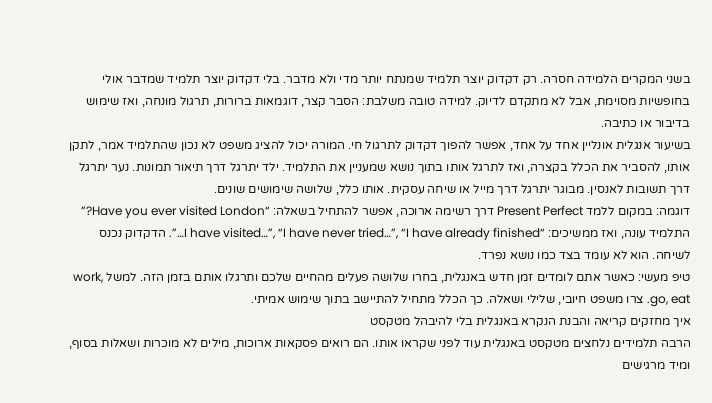בשני המקרים הלמידה חסרה. רק דקדוק יוצר תלמיד שמנתח יותר מדי ולא מדבר. בלי דקדוק יוצר תלמיד שמדבר אולי בחופשיות מסוימת, אבל לא מתקדם לדיוק. למידה טובה משלבת: הסבר קצר, דוגמאות ברורות, תרגול מונחה, ואז שימוש בדיבור או כתיבה.
בשיעור אנגלית אונליין אחד על אחד, אפשר להפוך דקדוק לתרגול חי. המורה יכול להציג משפט לא נכון שהתלמיד אמר, לתקן אותו, להסביר את הכלל בקצרה, ואז לתרגל אותו בתוך נושא שמעניין את התלמיד. ילד יתרגל דרך תיאור תמונות. נער יתרגל דרך תשובות לאנסין. מבוגר יתרגל דרך מייל או שיחה עסקית. אותו כלל, שלושה שימושים שונים.
דוגמה: במקום ללמד Present Perfect דרך רשימה ארוכה, אפשר להתחיל בשאלה: “Have you ever visited London?” התלמיד עונה, ואז ממשיכים: “I have visited…”, “I have never tried…”, “I have already finished…”. הדקדוק נכנס לשיחה. הוא לא עומד בצד כמו נושא נפרד.
טיפ מעשי: כאשר אתם לומדים זמן חדש באנגלית, בחרו שלושה פעלים מהחיים שלכם ותרגלו אותם בזמן הזה. למשל work, go, eat. צרו משפט חיובי, שלילי ושאלה. כך הכלל מתחיל להתיישב בתוך שימוש אמיתי.
איך מחזקים קריאה והבנת הנקרא באנגלית בלי להיבהל מטקסט
הרבה תלמידים נלחצים מטקסט באנגלית עוד לפני שקראו אותו. הם רואים פסקאות ארוכות, מילים לא מוכרות ושאלות בסוף, ומיד מרגישים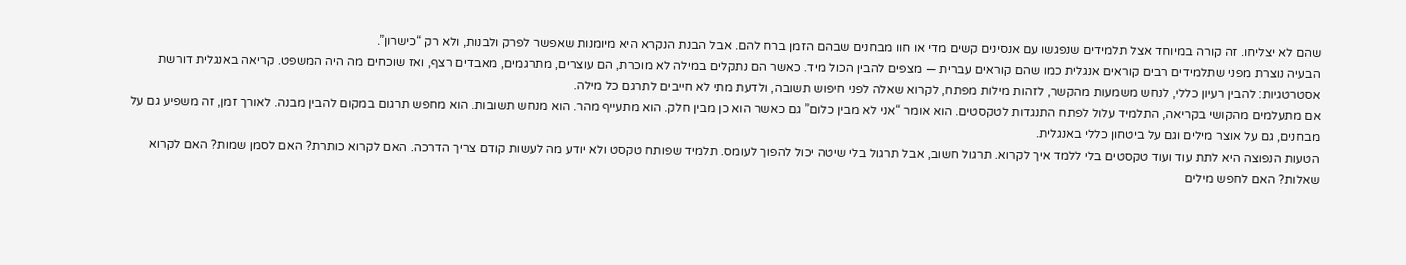שהם לא יצליחו. זה קורה במיוחד אצל תלמידים שנפגשו עם אנסינים קשים מדי או חוו מבחנים שבהם הזמן ברח להם. אבל הבנת הנקרא היא מיומנות שאפשר לפרק ולבנות, ולא רק “כישרון”.
הבעיה נוצרת מפני שתלמידים רבים קוראים אנגלית כמו שהם קוראים עברית — מצפים להבין הכול מיד. כאשר הם נתקלים במילה לא מוכרת, הם עוצרים, מתרגמים, מאבדים רצף, ואז שוכחים מה היה המשפט. קריאה באנגלית דורשת אסטרטגיות: להבין רעיון כללי, לנחש משמעות מהקשר, לזהות מילות מפתח, לקרוא שאלה לפני חיפוש תשובה, ולדעת מתי לא חייבים לתרגם כל מילה.
אם מתעלמים מהקושי בקריאה, התלמיד עלול לפתח התנגדות לטקסטים. הוא אומר “אני לא מבין כלום” גם כאשר הוא כן מבין חלק. הוא מתעייף מהר. הוא מנחש תשובות. הוא מחפש תרגום במקום להבין מבנה. לאורך זמן, זה משפיע גם על מבחנים, גם על אוצר מילים וגם על ביטחון כללי באנגלית.
הטעות הנפוצה היא לתת עוד ועוד טקסטים בלי ללמד איך לקרוא. תרגול חשוב, אבל תרגול בלי שיטה יכול להפוך לעומס. תלמיד שפותח טקסט ולא יודע מה לעשות קודם צריך הדרכה. האם לקרוא כותרת? האם לסמן שמות? האם לקרוא שאלות? האם לחפש מילים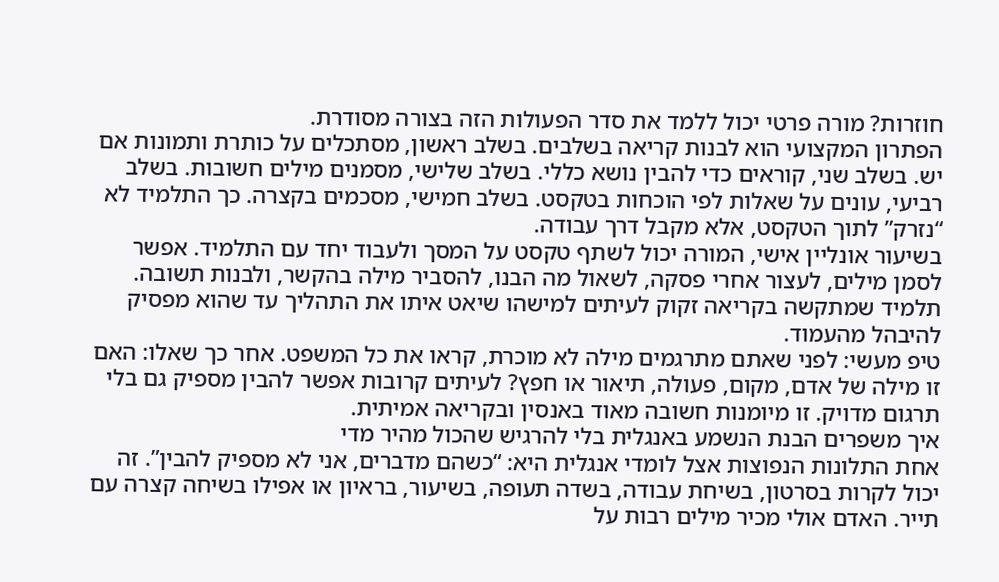חוזרות? מורה פרטי יכול ללמד את סדר הפעולות הזה בצורה מסודרת.
הפתרון המקצועי הוא לבנות קריאה בשלבים. בשלב ראשון, מסתכלים על כותרת ותמונות אם יש. בשלב שני, קוראים כדי להבין נושא כללי. בשלב שלישי, מסמנים מילים חשובות. בשלב רביעי, עונים על שאלות לפי הוכחות בטקסט. בשלב חמישי, מסכמים בקצרה. כך התלמיד לא “נזרק” לתוך הטקסט, אלא מקבל דרך עבודה.
בשיעור אונליין אישי, המורה יכול לשתף טקסט על המסך ולעבוד יחד עם התלמיד. אפשר לסמן מילים, לעצור אחרי פסקה, לשאול מה הבנו, להסביר מילה בהקשר, ולבנות תשובה. תלמיד שמתקשה בקריאה זקוק לעיתים למישהו שיאט איתו את התהליך עד שהוא מפסיק להיבהל מהעמוד.
טיפ מעשי: לפני שאתם מתרגמים מילה לא מוכרת, קראו את כל המשפט. אחר כך שאלו: האם זו מילה של אדם, מקום, פעולה, תיאור או חפץ? לעיתים קרובות אפשר להבין מספיק גם בלי תרגום מדויק. זו מיומנות חשובה מאוד באנסין ובקריאה אמיתית.
איך משפרים הבנת הנשמע באנגלית בלי להרגיש שהכול מהיר מדי
אחת התלונות הנפוצות אצל לומדי אנגלית היא: “כשהם מדברים, אני לא מספיק להבין”. זה יכול לקרות בסרטון, בשיחת עבודה, בשדה תעופה, בשיעור, בראיון או אפילו בשיחה קצרה עם תייר. האדם אולי מכיר מילים רבות על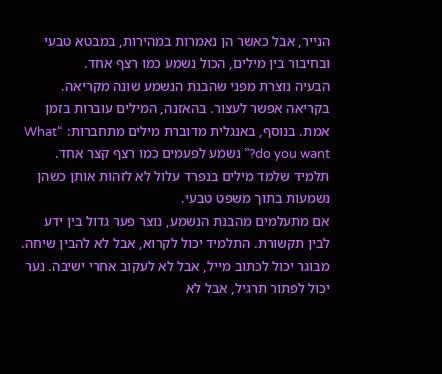הנייר, אבל כאשר הן נאמרות במהירות, במבטא טבעי ובחיבור בין מילים, הכול נשמע כמו רצף אחד.
הבעיה נוצרת מפני שהבנת הנשמע שונה מקריאה. בקריאה אפשר לעצור. בהאזנה, המילים עוברות בזמן אמת. בנוסף, באנגלית מדוברת מילים מתחברות: “What do you want?” נשמע לפעמים כמו רצף קצר אחד. תלמיד שלמד מילים בנפרד עלול לא לזהות אותן כשהן נשמעות בתוך משפט טבעי.
אם מתעלמים מהבנת הנשמע, נוצר פער גדול בין ידע לבין תקשורת. התלמיד יכול לקרוא, אבל לא להבין שיחה. מבוגר יכול לכתוב מייל, אבל לא לעקוב אחרי ישיבה. נער יכול לפתור תרגיל, אבל לא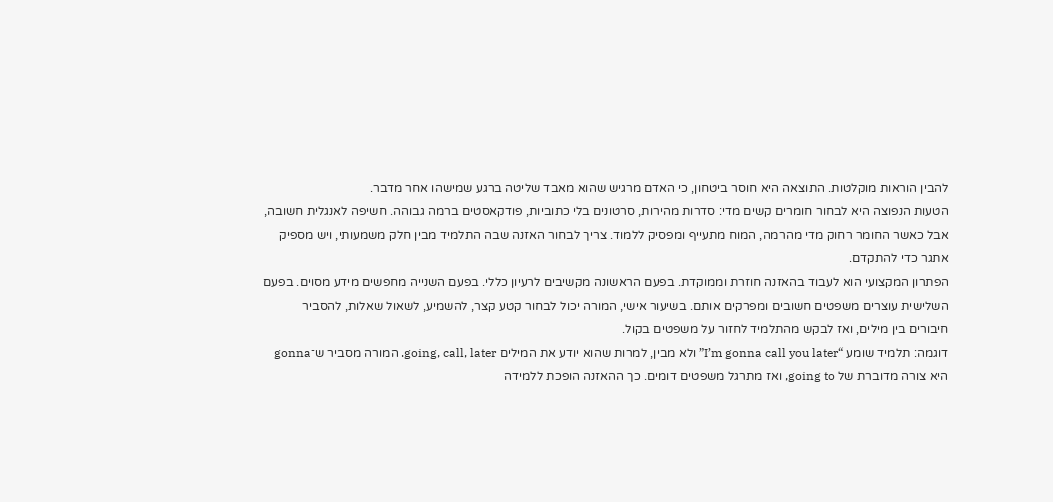להבין הוראות מוקלטות. התוצאה היא חוסר ביטחון, כי האדם מרגיש שהוא מאבד שליטה ברגע שמישהו אחר מדבר.
הטעות הנפוצה היא לבחור חומרים קשים מדי: סדרות מהירות, סרטונים בלי כתוביות, פודקאסטים ברמה גבוהה. חשיפה לאנגלית חשובה, אבל כאשר החומר רחוק מדי מהרמה, המוח מתעייף ומפסיק ללמוד. צריך לבחור האזנה שבה התלמיד מבין חלק משמעותי, ויש מספיק אתגר כדי להתקדם.
הפתרון המקצועי הוא לעבוד בהאזנה חוזרת וממוקדת. בפעם הראשונה מקשיבים לרעיון כללי. בפעם השנייה מחפשים מידע מסוים. בפעם השלישית עוצרים משפטים חשובים ומפרקים אותם. בשיעור אישי, המורה יכול לבחור קטע קצר, להשמיע, לשאול שאלות, להסביר חיבורים בין מילים, ואז לבקש מהתלמיד לחזור על משפטים בקול.
דוגמה: תלמיד שומע “I’m gonna call you later” ולא מבין, למרות שהוא יודע את המילים going, call, later. המורה מסביר ש־gonna היא צורה מדוברת של going to, ואז מתרגל משפטים דומים. כך ההאזנה הופכת ללמידה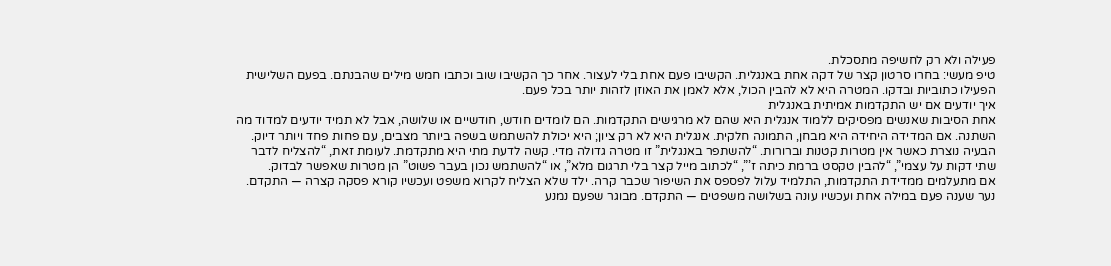פעילה ולא רק לחשיפה מתסכלת.
טיפ מעשי: בחרו סרטון קצר של דקה אחת באנגלית. הקשיבו פעם אחת בלי לעצור. אחר כך הקשיבו שוב וכתבו חמש מילים שהבנתם. בפעם השלישית הפעילו כתוביות ובדקו. המטרה היא לא להבין הכול, אלא לאמן את האוזן לזהות יותר בכל פעם.
איך יודעים אם יש התקדמות אמיתית באנגלית
אחת הסיבות שאנשים מפסיקים ללמוד אנגלית היא שהם לא מרגישים התקדמות. הם לומדים חודש, חודשיים או שלושה, אבל לא תמיד יודעים למדוד מה השתנה. אם המדידה היחידה היא מבחן, התמונה חלקית. אנגלית היא לא רק ציון; היא יכולת להשתמש בשפה ביותר מצבים, עם פחות פחד ויותר דיוק.
הבעיה נוצרת כאשר אין מטרות קטנות וברורות. “להשתפר באנגלית” זו מטרה גדולה מדי. קשה לדעת מתי היא מתקדמת. לעומת זאת, “להצליח לדבר שתי דקות על עצמי”, “להבין טקסט ברמת כיתה ז’”, “לכתוב מייל קצר בלי תרגום מלא”, או “להשתמש נכון בעבר פשוט” הן מטרות שאפשר לבדוק.
אם מתעלמים ממדידת התקדמות, התלמיד עלול לפספס את השיפור שכבר קרה. ילד שלא הצליח לקרוא משפט ועכשיו קורא פסקה קצרה — התקדם. נער שענה פעם במילה אחת ועכשיו עונה בשלושה משפטים — התקדם. מבוגר שפעם נמנע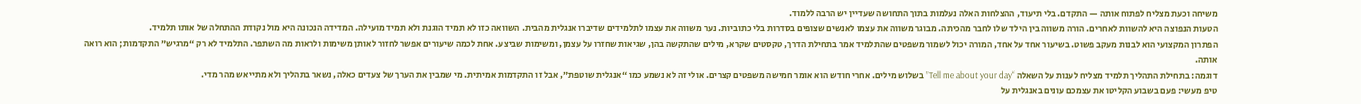משיחה וכעת מצליח לפתוח אותה — התקדם. בלי תיעוד, ההצלחות האלה נעלמות בתוך התחושה שעדיין יש הרבה ללמוד.
הטעות הנפוצה היא להשוות לאחרים. הורה משווה בין הילד שלו לחבר מהכיתה. מבוגר משווה את עצמו לאנשים שצופים בסדרות בלי כתוביות. נער משווה את עצמו לתלמידים שדיברו אנגלית מהבית. השוואה כזו לא תמיד הוגנת ולא תמיד מועילה. המדידה הנכונה היא מול נקודת ההתחלה של אותו תלמיד.
הפתרון המקצועי הוא לבנות מעקב פשוט. בשיעור אחד על אחד, המורה יכול לשמור משפטים שהתלמיד אמר בתחילת הדרך, טקסטים שקרא, מילים שהתקשה בהן, שגיאות שחזרו על עצמן, ומשימות שביצע. אחת לכמה שיעורים אפשר לחזור לאותן משימות ולראות מה השתפר. התלמיד לא רק “מרגיש” התקדמות; הוא רואה אותה.
דוגמה: בתחילת התהליך תלמיד מצליח לענות על השאלה “Tell me about your day” בשלוש מילים. אחרי חודש הוא אומר חמישה משפטים קצרים. אולי זה לא נשמע כמו “אנגלית שוטפת”, אבל זו התקדמות אמיתית. מי שמבין את הערך של צעדים כאלה, נשאר בתהליך ולא מתייאש מהר מדי.
טיפ מעשי: פעם בשבוע הקליטו את עצמכם עונים באנגלית על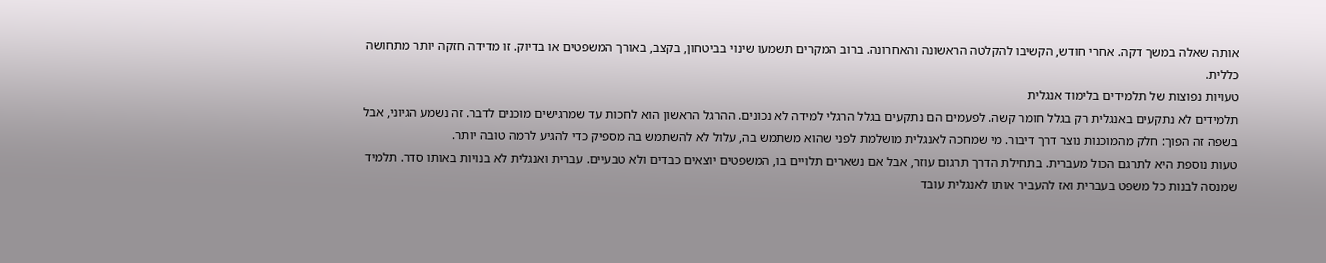אותה שאלה במשך דקה. אחרי חודש, הקשיבו להקלטה הראשונה והאחרונה. ברוב המקרים תשמעו שינוי בביטחון, בקצב, באורך המשפטים או בדיוק. זו מדידה חזקה יותר מתחושה כללית.
טעויות נפוצות של תלמידים בלימוד אנגלית
תלמידים לא נתקעים באנגלית רק בגלל חומר קשה. לפעמים הם נתקעים בגלל הרגלי למידה לא נכונים. ההרגל הראשון הוא לחכות עד שמרגישים מוכנים לדבר. זה נשמע הגיוני, אבל בשפה זה הפוך: חלק מהמוכנות נוצר דרך דיבור. מי שמחכה לאנגלית מושלמת לפני שהוא משתמש בה, עלול לא להשתמש בה מספיק כדי להגיע לרמה טובה יותר.
טעות נוספת היא לתרגם הכול מעברית. בתחילת הדרך תרגום עוזר, אבל אם נשארים תלויים בו, המשפטים יוצאים כבדים ולא טבעיים. עברית ואנגלית לא בנויות באותו סדר. תלמיד שמנסה לבנות כל משפט בעברית ואז להעביר אותו לאנגלית עובד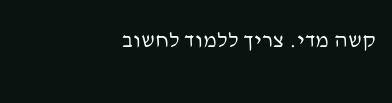קשה מדי. צריך ללמוד לחשוב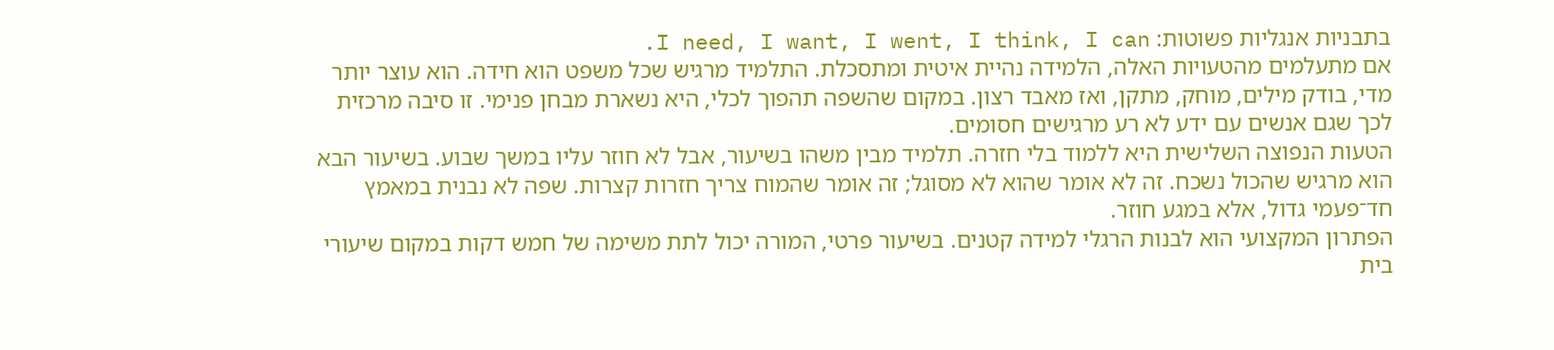בתבניות אנגליות פשוטות: I need, I want, I went, I think, I can.
אם מתעלמים מהטעויות האלה, הלמידה נהיית איטית ומתסכלת. התלמיד מרגיש שכל משפט הוא חידה. הוא עוצר יותר מדי, בודק מילים, מוחק, מתקן, ואז מאבד רצון. במקום שהשפה תהפוך לכלי, היא נשארת מבחן פנימי. זו סיבה מרכזית לכך שגם אנשים עם ידע לא רע מרגישים חסומים.
הטעות הנפוצה השלישית היא ללמוד בלי חזרה. תלמיד מבין משהו בשיעור, אבל לא חוזר עליו במשך שבוע. בשיעור הבא הוא מרגיש שהכול נשכח. זה לא אומר שהוא לא מסוגל; זה אומר שהמוח צריך חזרות קצרות. שפה לא נבנית במאמץ חד־פעמי גדול, אלא במגע חוזר.
הפתרון המקצועי הוא לבנות הרגלי למידה קטנים. בשיעור פרטי, המורה יכול לתת משימה של חמש דקות במקום שיעורי בית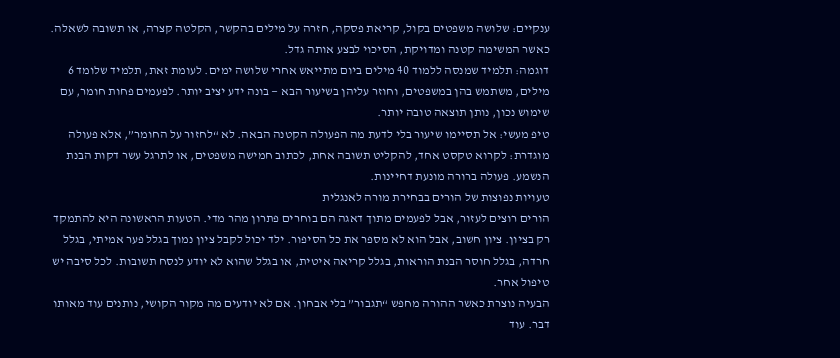ענקיים: שלושה משפטים בקול, קריאת פסקה, חזרה על מילים בהקשר, הקלטה קצרה, או תשובה לשאלה. כאשר המשימה קטנה ומדויקת, הסיכוי לבצע אותה גדל.
דוגמה: תלמיד שמנסה ללמוד 40 מילים ביום מתייאש אחרי שלושה ימים. לעומת זאת, תלמיד שלומד 6 מילים, משתמש בהן במשפטים, וחוזר עליהן בשיעור הבא — בונה ידע יציב יותר. לפעמים פחות חומר, עם שימוש נכון, נותן תוצאה טובה יותר.
טיפ מעשי: אל תסיימו שיעור בלי לדעת מה הפעולה הקטנה הבאה. לא “לחזור על החומר”, אלא פעולה מוגדרת: לקרוא טקסט אחד, להקליט תשובה אחת, לכתוב חמישה משפטים, או לתרגל עשר דקות הבנת הנשמע. פעולה ברורה מונעת דחיינות.
טעויות נפוצות של הורים בבחירת מורה לאנגלית
הורים רוצים לעזור, אבל לפעמים מתוך דאגה הם בוחרים פתרון מהר מדי. הטעות הראשונה היא להתמקד רק בציון. ציון חשוב, אבל הוא לא מספר את כל הסיפור. ילד יכול לקבל ציון נמוך בגלל פער אמיתי, בגלל חרדה, בגלל חוסר הבנת הוראות, בגלל קריאה איטית, או בגלל שהוא לא יודע לנסח תשובות. לכל סיבה יש טיפול אחר.
הבעיה נוצרת כאשר ההורה מחפש “תגבור” בלי אבחון. אם לא יודעים מה מקור הקושי, נותנים עוד מאותו דבר. עוד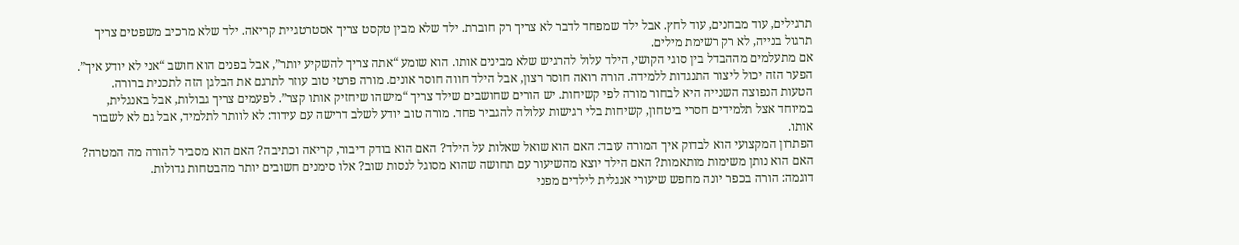תרגילים, עוד מבחנים, עוד לחץ. אבל ילד שמפחד לדבר לא צריך רק חוברת. ילד שלא מבין טקסט צריך אסטרטגיית קריאה. ילד שלא מרכיב משפטים צריך תרגול בנייה, לא רק רשימת מילים.
אם מתעלמים מההבדל בין סוגי הקושי, הילד עלול להרגיש שלא מבינים אותו. הוא שומע “אתה צריך להשקיע יותר”, אבל בפנים הוא חושב “אני לא יודע איך”. הפער הזה יכול ליצור התנגדות ללמידה. הורה רואה חוסר רצון, אבל הילד חווה חוסר אונים. מורה פרטי טוב עוזר לתרגם את הבלגן הזה לתכנית ברורה.
הטעות הנפוצה השנייה היא לבחור מורה לפי קשיחות. יש הורים שחושבים שילד צריך “מישהו שיחזיק אותו קצר”. לפעמים צריך גבולות, אבל באנגלית, במיוחד אצל תלמידים חסרי ביטחון, קשיחות בלי רגישות עלולה להגביר פחד. מורה טוב יודע לשלב דרישה עם עידוד: לא לוותר לתלמיד, אבל גם לא לשבור אותו.
הפתרון המקצועי הוא לבדוק איך המורה עובד: האם הוא שואל שאלות על הילד? האם הוא בודק דיבור, קריאה וכתיבה? האם הוא מסביר להורה מה המטרה? האם הוא נותן משימות מותאמות? האם הילד יוצא מהשיעור עם תחושה שהוא מסוגל לנסות שוב? אלו סימנים חשובים יותר מהבטחות גדולות.
דוגמה: הורה בכפר יונה מחפש שיעורי אנגלית לילדים מפני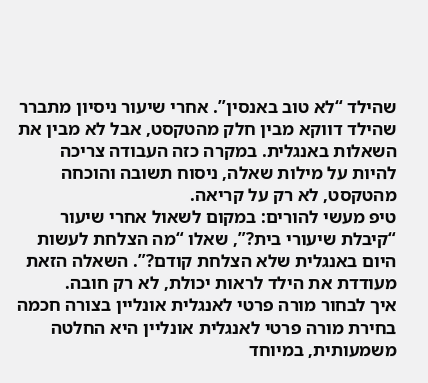שהילד “לא טוב באנסין”. אחרי שיעור ניסיון מתברר שהילד דווקא מבין חלק מהטקסט, אבל לא מבין את השאלות באנגלית. במקרה כזה העבודה צריכה להיות על מילות שאלה, ניסוח תשובה והוכחה מהטקסט, לא רק על קריאה.
טיפ מעשי להורים: במקום לשאול אחרי שיעור “קיבלת שיעורי בית?”, שאלו “מה הצלחת לעשות היום באנגלית שלא הצלחת קודם?”. השאלה הזאת מעודדת את הילד לראות יכולת, לא רק חובה.
איך לבחור מורה פרטי לאנגלית אונליין בצורה חכמה
בחירת מורה פרטי לאנגלית אונליין היא החלטה משמעותית, במיוחד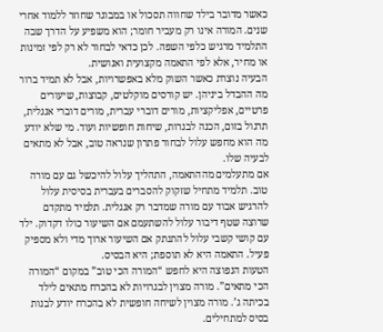כאשר מדובר בילד שחווה תסכול או במבוגר שחוזר ללמוד אחרי שנים. המורה אינו רק מעביר חומר; הוא משפיע על הדרך שבה התלמיד מרגיש כלפי השפה. לכן כדאי לבחור לא רק לפי זמינות או מחיר, אלא לפי התאמה מקצועית ואנושית.
הבעיה נוצרת כאשר השוק מלא באפשרויות, אבל לא תמיד ברור מה ההבדל ביניהן. יש קורסים מוקלטים, קבוצות, שיעורים פרטיים, אפליקציות, מורים דוברי עברית, מורים דוברי אנגלית, תרגול בזום, הכנה לבגרות, שיחות חופשיות ועוד. מי שלא יודע מה הוא מחפש עלול לבחור פתרון שנראה טוב, אבל לא מתאים לבעיה שלו.
אם מתעלמים מההתאמה, התהליך עלול להיכשל גם עם מורה טוב. תלמיד מתחיל שזקוק להסברים בעברית בסיסית עלול להרגיש אבוד עם מורה שמדבר רק אנגלית. תלמיד מתקדם שרוצה שטף דיבור עלול להשתעמם אם השיעור כולו דקדוק. ילד עם קושי קשבי עלול להתנתק אם השיעור ארוך מדי ולא מספיק פעיל. התאמה היא לא תוספת; היא הבסיס.
הטעות הנפוצה היא לחפש “המורה הכי טוב” במקום “המורה הכי מתאים”. מורה מצוין לבגרויות לא בהכרח מתאים לילד בכיתה ג’. מורה מצוין לשיחה חופשית לא בהכרח יודע לבנות בסיס למתחילים.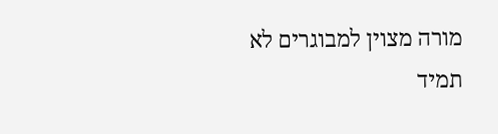מורה מצוין למבוגרים לא תמיד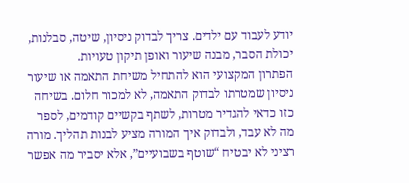יודע לעבוד עם ילדים. צריך לבדוק ניסיון, שיטה, סבלנות, יכולת הסבר, מבנה שיעור ואופן תיקון טעויות.
הפתרון המקצועי הוא להתחיל משיחת התאמה או שיעור ניסיון שמטרתו לבדוק התאמה, לא למכור חלום. בשיחה כזו כדאי להגדיר מטרות, לשתף בקשיים קודמים, לספר מה לא עבד, ולבדוק איך המורה מציע לבנות תהליך. מורה רציני לא יבטיח “שוטף בשבועיים”, אלא יסביר מה אפשר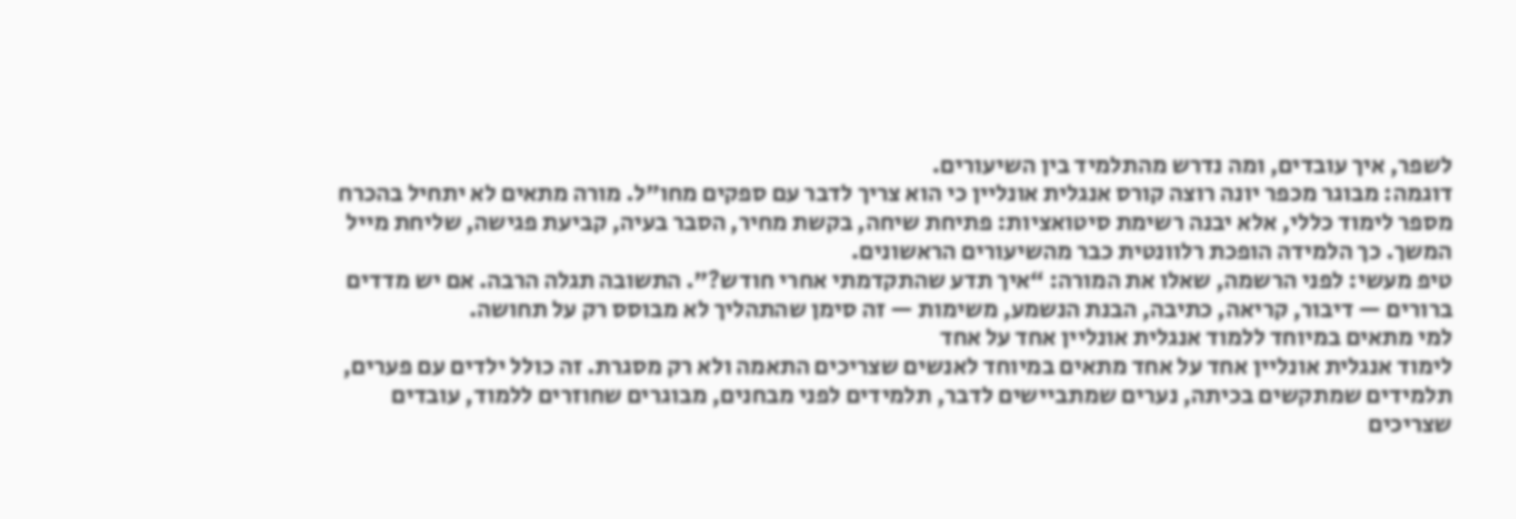לשפר, איך עובדים, ומה נדרש מהתלמיד בין השיעורים.
דוגמה: מבוגר מכפר יונה רוצה קורס אנגלית אונליין כי הוא צריך לדבר עם ספקים מחו”ל. מורה מתאים לא יתחיל בהכרח מספר לימוד כללי, אלא יבנה רשימת סיטואציות: פתיחת שיחה, בקשת מחיר, הסבר בעיה, קביעת פגישה, שליחת מייל המשך. כך הלמידה הופכת רלוונטית כבר מהשיעורים הראשונים.
טיפ מעשי: לפני הרשמה, שאלו את המורה: “איך תדע שהתקדמתי אחרי חודש?”. התשובה תגלה הרבה. אם יש מדדים ברורים — דיבור, קריאה, כתיבה, הבנת הנשמע, משימות — זה סימן שהתהליך לא מבוסס רק על תחושה.
למי מתאים במיוחד ללמוד אנגלית אונליין אחד על אחד
לימוד אנגלית אונליין אחד על אחד מתאים במיוחד לאנשים שצריכים התאמה ולא רק מסגרת. זה כולל ילדים עם פערים, תלמידים שמתקשים בכיתה, נערים שמתביישים לדבר, תלמידים לפני מבחנים, מבוגרים שחוזרים ללמוד, עובדים שצריכים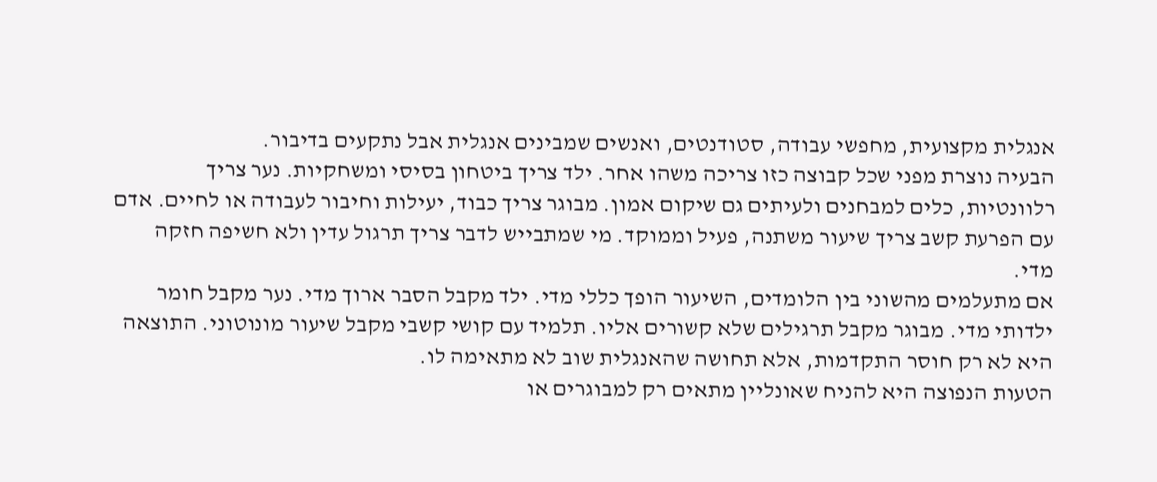אנגלית מקצועית, מחפשי עבודה, סטודנטים, ואנשים שמבינים אנגלית אבל נתקעים בדיבור.
הבעיה נוצרת מפני שכל קבוצה כזו צריכה משהו אחר. ילד צריך ביטחון בסיסי ומשחקיות. נער צריך רלוונטיות, כלים למבחנים ולעיתים גם שיקום אמון. מבוגר צריך כבוד, יעילות וחיבור לעבודה או לחיים. אדם עם הפרעת קשב צריך שיעור משתנה, פעיל וממוקד. מי שמתבייש לדבר צריך תרגול עדין ולא חשיפה חזקה מדי.
אם מתעלמים מהשוני בין הלומדים, השיעור הופך כללי מדי. ילד מקבל הסבר ארוך מדי. נער מקבל חומר ילדותי מדי. מבוגר מקבל תרגילים שלא קשורים אליו. תלמיד עם קושי קשבי מקבל שיעור מונוטוני. התוצאה היא לא רק חוסר התקדמות, אלא תחושה שהאנגלית שוב לא מתאימה לו.
הטעות הנפוצה היא להניח שאונליין מתאים רק למבוגרים או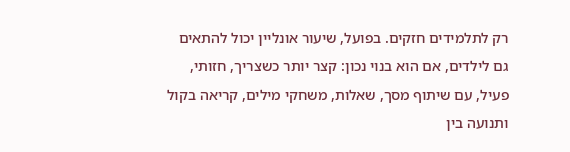רק לתלמידים חזקים. בפועל, שיעור אונליין יכול להתאים גם לילדים, אם הוא בנוי נכון: קצר יותר כשצריך, חזותי, פעיל, עם שיתוף מסך, שאלות, משחקי מילים, קריאה בקול ותנועה בין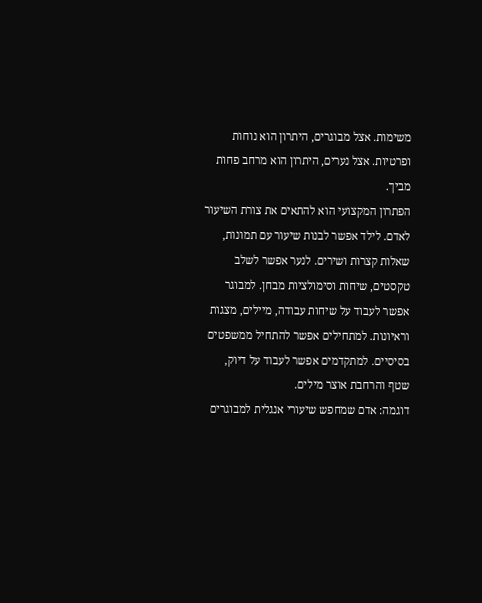משימות. אצל מבוגרים, היתרון הוא נוחות ופרטיות. אצל נערים, היתרון הוא מרחב פחות מביך.
הפתרון המקצועי הוא להתאים את צורת השיעור לאדם. לילד אפשר לבנות שיעור עם תמונות, שאלות קצרות ושירים. לנער אפשר לשלב טקסטים, שיחות וסימולציות מבחן. למבוגר אפשר לעבוד על שיחות עבודה, מיילים, מצגות וראיונות. למתחילים אפשר להתחיל ממשפטים בסיסיים. למתקדמים אפשר לעבוד על דיוק, שטף והרחבת אוצר מילים.
דוגמה: אדם שמחפש שיעורי אנגלית למבוגרים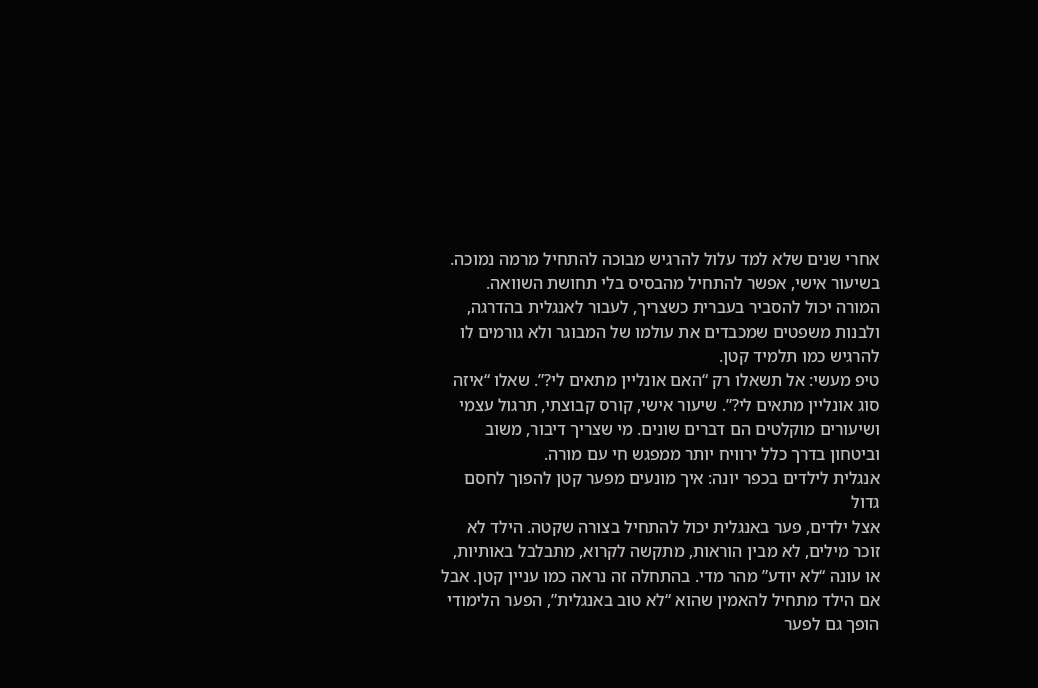אחרי שנים שלא למד עלול להרגיש מבוכה להתחיל מרמה נמוכה. בשיעור אישי, אפשר להתחיל מהבסיס בלי תחושת השוואה. המורה יכול להסביר בעברית כשצריך, לעבור לאנגלית בהדרגה, ולבנות משפטים שמכבדים את עולמו של המבוגר ולא גורמים לו להרגיש כמו תלמיד קטן.
טיפ מעשי: אל תשאלו רק “האם אונליין מתאים לי?”. שאלו “איזה סוג אונליין מתאים לי?”. שיעור אישי, קורס קבוצתי, תרגול עצמי ושיעורים מוקלטים הם דברים שונים. מי שצריך דיבור, משוב וביטחון בדרך כלל ירוויח יותר ממפגש חי עם מורה.
אנגלית לילדים בכפר יונה: איך מונעים מפער קטן להפוך לחסם גדול
אצל ילדים, פער באנגלית יכול להתחיל בצורה שקטה. הילד לא זוכר מילים, לא מבין הוראות, מתקשה לקרוא, מתבלבל באותיות, או עונה “לא יודע” מהר מדי. בהתחלה זה נראה כמו עניין קטן. אבל אם הילד מתחיל להאמין שהוא “לא טוב באנגלית”, הפער הלימודי הופך גם לפער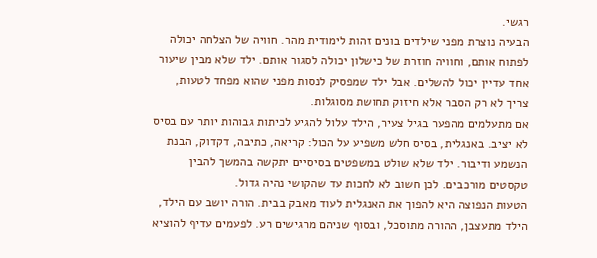רגשי.
הבעיה נוצרת מפני שילדים בונים זהות לימודית מהר. חוויה של הצלחה יכולה לפתוח אותם, וחוויה חוזרת של כישלון יכולה לסגור אותם. ילד שלא מבין שיעור אחד עדיין יכול להשלים. אבל ילד שמפסיק לנסות מפני שהוא מפחד לטעות, צריך לא רק הסבר אלא חיזוק תחושת מסוגלות.
אם מתעלמים מהפער בגיל צעיר, הילד עלול להגיע לכיתות גבוהות יותר עם בסיס לא יציב. באנגלית, בסיס חלש משפיע על הכול: קריאה, כתיבה, דקדוק, הבנת הנשמע ודיבור. ילד שלא שולט במשפטים בסיסיים יתקשה בהמשך להבין טקסטים מורכבים. לכן חשוב לא לחכות עד שהקושי נהיה גדול.
הטעות הנפוצה היא להפוך את האנגלית לעוד מאבק בבית. הורה יושב עם הילד, הילד מתעצבן, ההורה מתוסכל, ובסוף שניהם מרגישים רע. לפעמים עדיף להוציא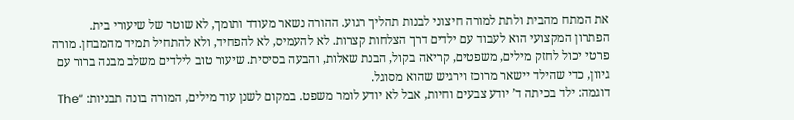את המתח מהבית ולתת למורה חיצוני לבנות תהליך רגוע. ההורה נשאר מעודד ותומך, לא שוטר של שיעורי בית.
הפתרון המקצועי הוא לעבוד עם ילדים דרך הצלחות קצרות. לא להעמיס, לא להפחיד, ולא להתחיל תמיד מהמבחן. מורה פרטי יכול לחזק מילים, משפטים, קריאה בקול, הבנת שאלות, והבעה בסיסית. שיעור טוב לילדים משלב מבנה ברור עם גיוון, כדי שהילד יישאר מרוכז וירגיש שהוא מסוגל.
דוגמה: ילד בכיתה ד’ יודע צבעים וחיות, אבל לא יודע לומר משפט. במקום לשנן עוד מילים, המורה בונה תבניות: “The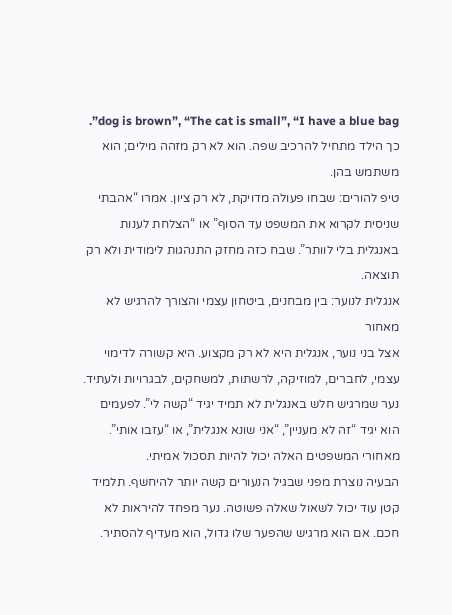dog is brown”, “The cat is small”, “I have a blue bag”. כך הילד מתחיל להרכיב שפה. הוא לא רק מזהה מילים; הוא משתמש בהן.
טיפ להורים: שבחו פעולה מדויקת, לא רק ציון. אמרו “אהבתי שניסית לקרוא את המשפט עד הסוף” או “הצלחת לענות באנגלית בלי לוותר”. שבח כזה מחזק התנהגות לימודית ולא רק תוצאה.
אנגלית לנוער: בין מבחנים, ביטחון עצמי והצורך להרגיש לא מאחור
אצל בני נוער, אנגלית היא לא רק מקצוע. היא קשורה לדימוי עצמי, לחברים, למוזיקה, לרשתות, למשחקים, לבגרויות ולעתיד. נער שמרגיש חלש באנגלית לא תמיד יגיד “קשה לי”. לפעמים הוא יגיד “זה לא מעניין”, “אני שונא אנגלית”, או “עזבו אותי”. מאחורי המשפטים האלה יכול להיות תסכול אמיתי.
הבעיה נוצרת מפני שבגיל הנעורים קשה יותר להיחשף. תלמיד קטן עוד יכול לשאול שאלה פשוטה. נער מפחד להיראות לא חכם. אם הוא מרגיש שהפער שלו גדול, הוא מעדיף להסתיר.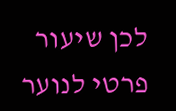לכן שיעור פרטי לנוער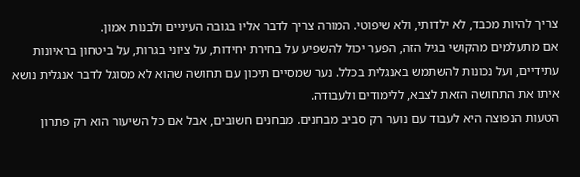צריך להיות מכבד, לא ילדותי, ולא שיפוטי. המורה צריך לדבר אליו בגובה העיניים ולבנות אמון.
אם מתעלמים מהקושי בגיל הזה, הפער יכול להשפיע על בחירת יחידות, על ציוני בגרות, על ביטחון בראיונות עתידיים, ועל נכונות להשתמש באנגלית בכלל. נער שמסיים תיכון עם תחושה שהוא לא מסוגל לדבר אנגלית נושא איתו את התחושה הזאת לצבא, ללימודים ולעבודה.
הטעות הנפוצה היא לעבוד עם נוער רק סביב מבחנים. מבחנים חשובים, אבל אם כל השיעור הוא רק פתרון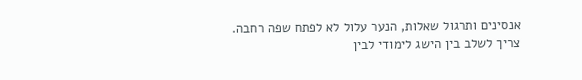אנסינים ותרגול שאלות, הנער עלול לא לפתח שפה רחבה. צריך לשלב בין הישג לימודי לבין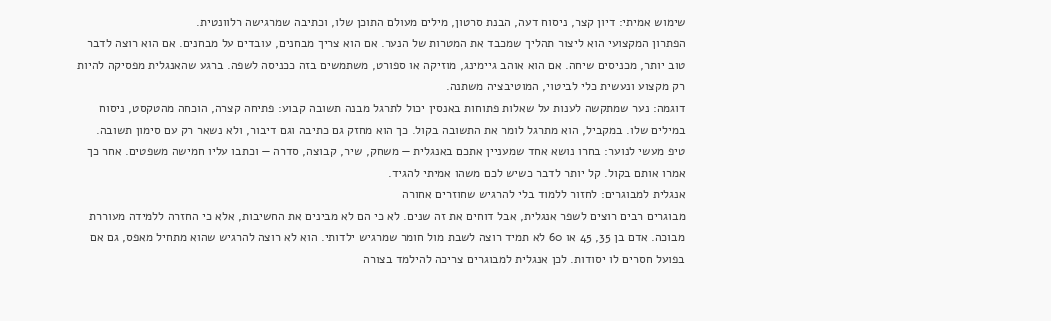שימוש אמיתי: דיון קצר, ניסוח דעה, הבנת סרטון, מילים מעולם התוכן שלו, וכתיבה שמרגישה רלוונטית.
הפתרון המקצועי הוא ליצור תהליך שמכבד את המטרות של הנער. אם הוא צריך מבחנים, עובדים על מבחנים. אם הוא רוצה לדבר טוב יותר, מכניסים שיחה. אם הוא אוהב גיימינג, מוזיקה או ספורט, משתמשים בזה ככניסה לשפה. ברגע שהאנגלית מפסיקה להיות רק מקצוע ונעשית כלי לביטוי, המוטיבציה משתנה.
דוגמה: נער שמתקשה לענות על שאלות פתוחות באנסין יכול לתרגל מבנה תשובה קבוע: פתיחה קצרה, הוכחה מהטקסט, ניסוח במילים שלו. במקביל, הוא מתרגל לומר את התשובה בקול. כך הוא מחזק גם כתיבה וגם דיבור, ולא נשאר רק עם סימון תשובה.
טיפ מעשי לנוער: בחרו נושא אחד שמעניין אתכם באנגלית — משחק, שיר, קבוצה, סדרה — וכתבו עליו חמישה משפטים. אחר כך אמרו אותם בקול. קל יותר לדבר כשיש לכם משהו אמיתי להגיד.
אנגלית למבוגרים: לחזור ללמוד בלי להרגיש שחוזרים אחורה
מבוגרים רבים רוצים לשפר אנגלית, אבל דוחים את זה שנים. לא כי הם לא מבינים את החשיבות, אלא כי החזרה ללמידה מעוררת מבוכה. אדם בן 35, 45 או 60 לא תמיד רוצה לשבת מול חומר שמרגיש ילדותי. הוא לא רוצה להרגיש שהוא מתחיל מאפס, גם אם בפועל חסרים לו יסודות. לכן אנגלית למבוגרים צריכה להילמד בצורה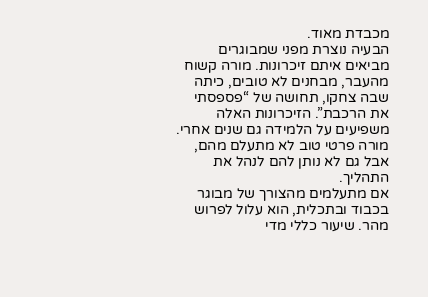מכבדת מאוד.
הבעיה נוצרת מפני שמבוגרים מביאים איתם זיכרונות. מורה קשוח מהעבר, מבחנים לא טובים, כיתה שבה צחקו, תחושה של “פספסתי את הרכבת”. הזיכרונות האלה משפיעים על הלמידה גם שנים אחרי. מורה פרטי טוב לא מתעלם מהם, אבל גם לא נותן להם לנהל את התהליך.
אם מתעלמים מהצורך של מבוגר בכבוד ובתכלית, הוא עלול לפרוש מהר. שיעור כללי מדי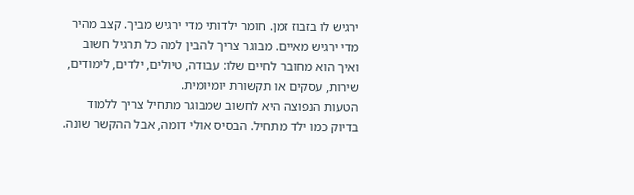ירגיש לו בזבוז זמן. חומר ילדותי מדי ירגיש מביך. קצב מהיר מדי ירגיש מאיים. מבוגר צריך להבין למה כל תרגיל חשוב ואיך הוא מחובר לחיים שלו: עבודה, טיולים, ילדים, לימודים, שירות, עסקים או תקשורת יומיומית.
הטעות הנפוצה היא לחשוב שמבוגר מתחיל צריך ללמוד בדיוק כמו ילד מתחיל. הבסיס אולי דומה, אבל ההקשר שונה.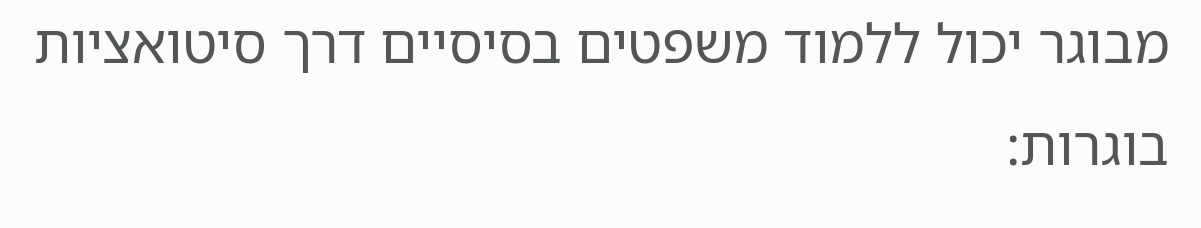מבוגר יכול ללמוד משפטים בסיסיים דרך סיטואציות בוגרות: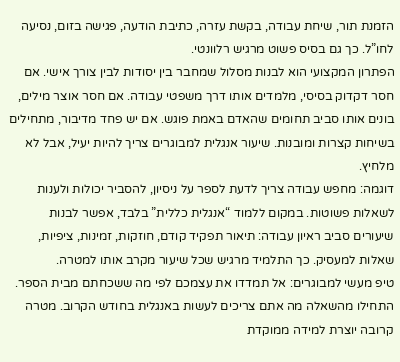הזמנת תור, שיחת עבודה, בקשת עזרה, כתיבת הודעה, פגישה בזום, נסיעה לחו”ל. כך גם בסיס פשוט מרגיש רלוונטי.
הפתרון המקצועי הוא לבנות מסלול שמחבר בין יסודות לבין צורך אישי. אם חסר דקדוק בסיסי, מלמדים אותו דרך משפטי עבודה. אם חסר אוצר מילים, בונים אותו סביב תחומים שהאדם באמת פוגש. אם יש פחד מדיבור, מתחילים בשיחות קצרות ומובנות. שיעור אנגלית למבוגרים צריך להיות יעיל, אבל לא מלחיץ.
דוגמה: מחפש עבודה צריך לדעת לספר על ניסיון, להסביר יכולות ולענות לשאלות פשוטות. במקום ללמוד “אנגלית כללית” בלבד, אפשר לבנות שיעורים סביב ראיון עבודה: תיאור תפקיד קודם, חוזקות, זמינות, ציפיות, שאלות למעסיק. כך התלמיד מרגיש שכל שיעור מקרב אותו למטרה.
טיפ מעשי למבוגרים: אל תמדדו את עצמכם לפי מה ששכחתם מבית הספר. התחילו מהשאלה מה אתם צריכים לעשות באנגלית בחודש הקרוב. מטרה קרובה יוצרת למידה ממוקדת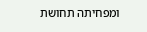ומפחיתה תחושת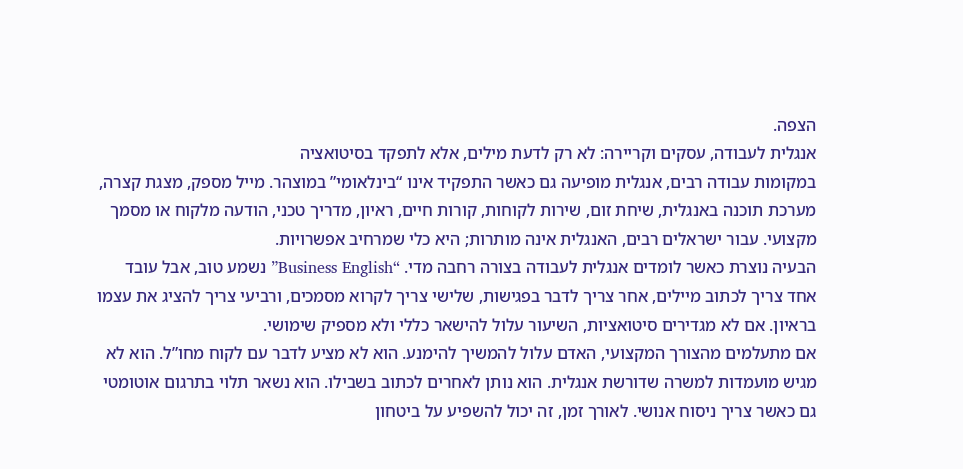הצפה.
אנגלית לעבודה, עסקים וקריירה: לא רק לדעת מילים, אלא לתפקד בסיטואציה
במקומות עבודה רבים, אנגלית מופיעה גם כאשר התפקיד אינו “בינלאומי” במוצהר. מייל מספק, מצגת קצרה, מערכת תוכנה באנגלית, שיחת זום, שירות לקוחות, קורות חיים, ראיון, מדריך טכני, הודעה מלקוח או מסמך מקצועי. עבור ישראלים רבים, האנגלית אינה מותרות; היא כלי שמרחיב אפשרויות.
הבעיה נוצרת כאשר לומדים אנגלית לעבודה בצורה רחבה מדי. “Business English” נשמע טוב, אבל עובד אחד צריך לכתוב מיילים, אחר צריך לדבר בפגישות, שלישי צריך לקרוא מסמכים, ורביעי צריך להציג את עצמו בראיון. אם לא מגדירים סיטואציות, השיעור עלול להישאר כללי ולא מספיק שימושי.
אם מתעלמים מהצורך המקצועי, האדם עלול להמשיך להימנע. הוא לא מציע לדבר עם לקוח מחו”ל. הוא לא מגיש מועמדות למשרה שדורשת אנגלית. הוא נותן לאחרים לכתוב בשבילו. הוא נשאר תלוי בתרגום אוטומטי גם כאשר צריך ניסוח אנושי. לאורך זמן, זה יכול להשפיע על ביטחון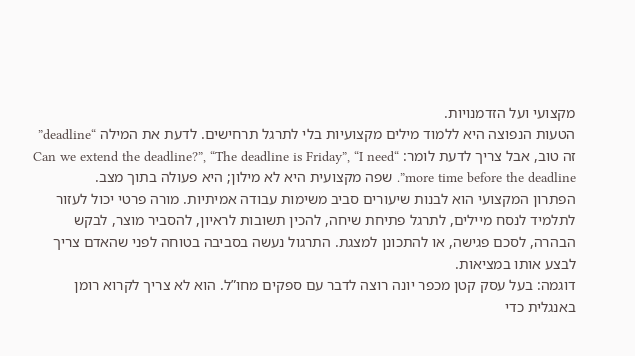מקצועי ועל הזדמנויות.
הטעות הנפוצה היא ללמוד מילים מקצועיות בלי לתרגל תרחישים. לדעת את המילה “deadline” זה טוב, אבל צריך לדעת לומר: “Can we extend the deadline?”, “The deadline is Friday”, “I need more time before the deadline”. שפה מקצועית היא לא מילון; היא פעולה בתוך מצב.
הפתרון המקצועי הוא לבנות שיעורים סביב משימות עבודה אמיתיות. מורה פרטי יכול לעזור לתלמיד לנסח מיילים, לתרגל פתיחת שיחה, להכין תשובות לראיון, להסביר מוצר, לבקש הבהרה, לסכם פגישה, או להתכונן למצגת. התרגול נעשה בסביבה בטוחה לפני שהאדם צריך לבצע אותו במציאות.
דוגמה: בעל עסק קטן מכפר יונה רוצה לדבר עם ספקים מחו”ל. הוא לא צריך לקרוא רומן באנגלית כדי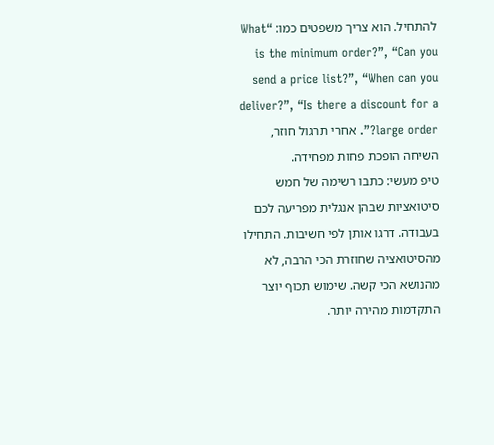להתחיל. הוא צריך משפטים כמו: “What is the minimum order?”, “Can you send a price list?”, “When can you deliver?”, “Is there a discount for a large order?”. אחרי תרגול חוזר, השיחה הופכת פחות מפחידה.
טיפ מעשי: כתבו רשימה של חמש סיטואציות שבהן אנגלית מפריעה לכם בעבודה. דרגו אותן לפי חשיבות. התחילו מהסיטואציה שחוזרת הכי הרבה, לא מהנושא הכי קשה. שימוש תכוף יוצר התקדמות מהירה יותר.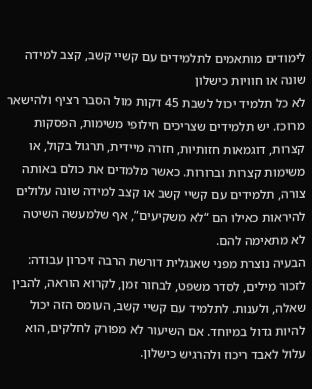לימודים מותאמים לתלמידים עם קשיי קשב, קצב למידה שונה או חוויות כישלון
לא כל תלמיד יכול לשבת 45 דקות מול הסבר רציף ולהישאר מרוכז. יש תלמידים שצריכים חילופי משימות, הפסקות קצרות, דוגמאות חזותיות, חזרה מיידית, תרגול בקול, או משימות קצרות וברורות. כאשר מלמדים את כולם באותה צורה, תלמידים עם קשיי קשב או קצב למידה שונה עלולים להיראות כאילו הם “לא משקיעים”, אף שלמעשה השיטה לא מתאימה להם.
הבעיה נוצרת מפני שאנגלית דורשת הרבה זיכרון עבודה: לזכור מילים, לסדר משפט, לבחור זמן, לקרוא הוראה, להבין שאלה, ולענות. לתלמיד עם קשיי קשב, העומס הזה יכול להיות גדול במיוחד. אם השיעור לא מפורק לחלקים, הוא עלול לאבד ריכוז ולהרגיש כישלון.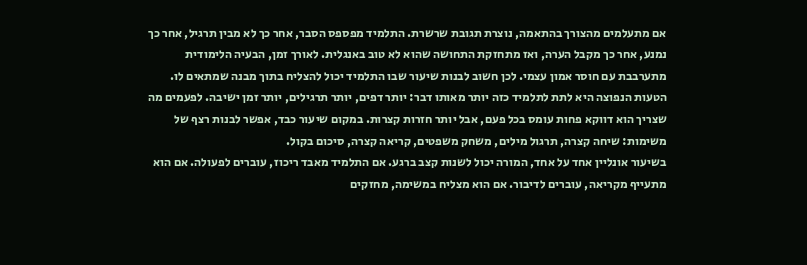אם מתעלמים מהצורך בהתאמה, נוצרת תגובת שרשרת. התלמיד מפספס הסבר, אחר כך לא מבין תרגיל, אחר כך נמנע, אחר כך מקבל הערה, ואז מתחזקת התחושה שהוא לא טוב באנגלית. לאורך זמן, הבעיה הלימודית מתערבבת עם חוסר אמון עצמי. לכן חשוב לבנות שיעור שבו התלמיד יכול להצליח בתוך מבנה שמתאים לו.
הטעות הנפוצה היא לתת לתלמיד כזה יותר מאותו דבר: יותר דפים, יותר תרגילים, יותר זמן ישיבה. לפעמים מה שצריך הוא דווקא פחות עומס בכל פעם, אבל יותר חזרות קצרות. במקום שיעור כבד, אפשר לבנות רצף של משימות: שיחה קצרה, תרגול מילים, משחק משפטים, קריאה קצרה, סיכום בקול.
בשיעור אונליין אחד על אחד, המורה יכול לשנות קצב ברגע. אם התלמיד מאבד ריכוז, עוברים לפעולה. אם הוא מתעייף מקריאה, עוברים לדיבור. אם הוא מצליח במשימה, מחזקים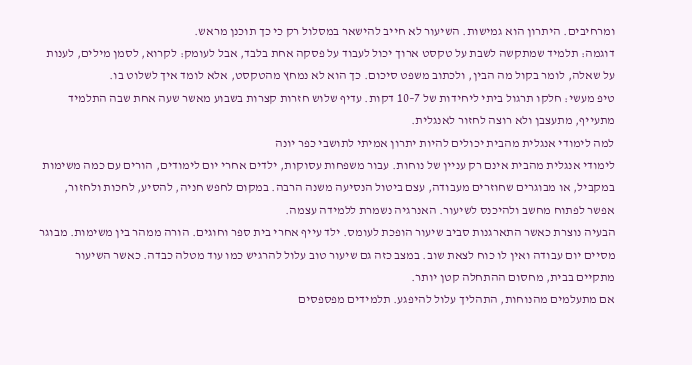ומרחיבים. היתרון הוא גמישות. השיעור לא חייב להישאר במסלול רק כי כך תוכנן מראש.
דוגמה: תלמיד שמתקשה לשבת על טקסט ארוך יכול לעבוד על פסקה אחת בלבד, אבל לעומק: לקרוא, לסמן מילים, לענות על שאלה, לומר בקול מה הבין, ולכתוב משפט סיכום. כך הוא לא נמחץ מהטקסט, אלא לומד איך לשלוט בו.
טיפ מעשי: חלקו תרגול ביתי ליחידות של 7–10 דקות. עדיף שלוש חזרות קצרות בשבוע מאשר שעה אחת שבה התלמיד מתעייף, מתעצבן ולא רוצה לחזור לאנגלית.
למה לימודי אנגלית מהבית יכולים להיות יתרון אמיתי לתושבי כפר יונה
לימודי אנגלית מהבית אינם רק עניין של נוחות. עבור משפחות עסוקות, ילדים אחרי יום לימודים, הורים עם כמה משימות במקביל, או מבוגרים שחוזרים מעבודה, עצם ביטול הנסיעה משנה הרבה. במקום לחפש חניה, להסיע, לחכות ולחזור, אפשר לפתוח מחשב ולהיכנס לשיעור. האנרגיה נשמרת ללמידה עצמה.
הבעיה נוצרת כאשר התארגנות סביב שיעור הופכת לעומס. ילד עייף אחרי בית ספר וחוגים. הורה ממהר בין משימות. מבוגר מסיים יום עבודה ואין לו כוח לצאת שוב. במצב כזה גם שיעור טוב עלול להרגיש כמו עוד מטלה כבדה. כאשר השיעור מתקיים בבית, מחסום ההתחלה קטן יותר.
אם מתעלמים מהנוחות, התהליך עלול להיפגע. תלמידים מפספסים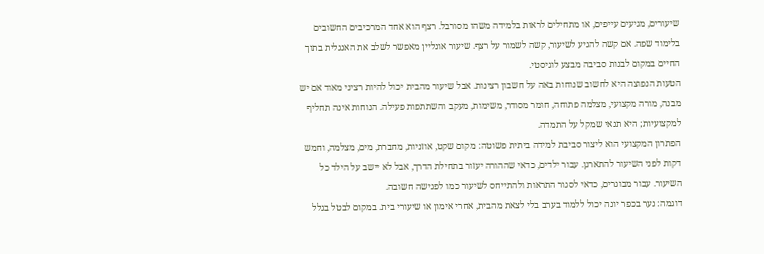שיעורים, מגיעים עייפים, או מתחילים לראות בלמידה משהו מסורבל. רצף הוא אחד המרכיבים החשובים בלימוד שפה. אם קשה להגיע לשיעור, קשה לשמור על רצף. שיעור אונליין מאפשר לשלב את האנגלית בתוך החיים במקום לבנות סביבה מבצע לוגיסטי.
הטעות הנפוצה היא לחשוב שנוחות באה על חשבון רצינות. אבל שיעור מהבית יכול להיות רציני מאוד אם יש מבנה, מורה מקצועי, מצלמה פתוחה, חומר מסודר, משימות, מעקב והשתתפות פעילה. הנוחות אינה תחליף למקצועיות; היא תנאי שמקל על התמדה.
הפתרון המקצועי הוא ליצור סביבת למידה ביתית פשוטה: מקום שקט, אוזניות, מחברת, מים, מצלמה, וחמש דקות לפני השיעור להתארגן. עבור ילדים, כדאי שההורה יעזור בתחילת הדרך, אבל לא יישב על הילד כל השיעור. עבור מבוגרים, כדאי לסגור התראות ולהתייחס לשיעור כמו לפגישה חשובה.
דוגמה: נער בכפר יונה יכול ללמוד בערב בלי לצאת מהבית, אחרי אימון או שיעורי בית. במקום לבטל בגלל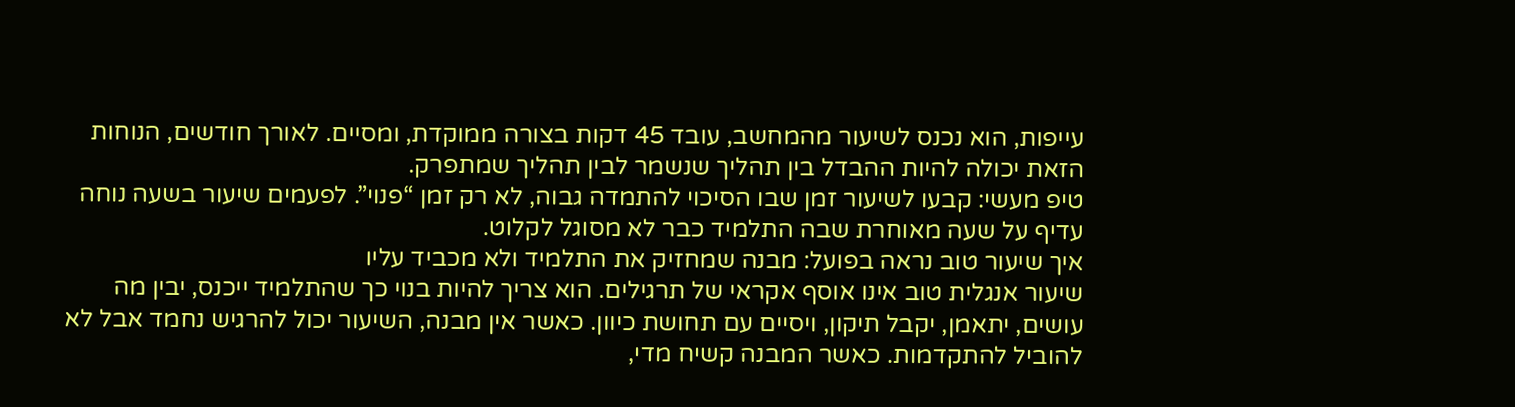עייפות, הוא נכנס לשיעור מהמחשב, עובד 45 דקות בצורה ממוקדת, ומסיים. לאורך חודשים, הנוחות הזאת יכולה להיות ההבדל בין תהליך שנשמר לבין תהליך שמתפרק.
טיפ מעשי: קבעו לשיעור זמן שבו הסיכוי להתמדה גבוה, לא רק זמן “פנוי”. לפעמים שיעור בשעה נוחה עדיף על שעה מאוחרת שבה התלמיד כבר לא מסוגל לקלוט.
איך שיעור טוב נראה בפועל: מבנה שמחזיק את התלמיד ולא מכביד עליו
שיעור אנגלית טוב אינו אוסף אקראי של תרגילים. הוא צריך להיות בנוי כך שהתלמיד ייכנס, יבין מה עושים, יתאמן, יקבל תיקון, ויסיים עם תחושת כיוון. כאשר אין מבנה, השיעור יכול להרגיש נחמד אבל לא להוביל להתקדמות. כאשר המבנה קשיח מדי,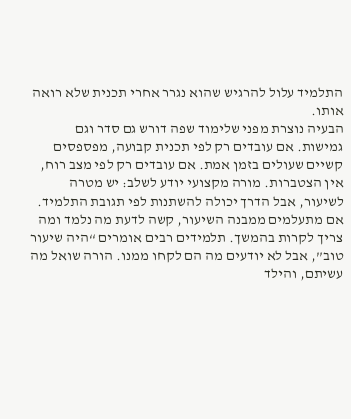התלמיד עלול להרגיש שהוא נגרר אחרי תכנית שלא רואה אותו.
הבעיה נוצרת מפני שלימוד שפה דורש גם סדר וגם גמישות. אם עובדים רק לפי תכנית קבועה, מפספסים קשיים שעולים בזמן אמת. אם עובדים רק לפי מצב רוח, אין הצטברות. מורה מקצועי יודע לשלב: יש מטרה לשיעור, אבל הדרך יכולה להשתנות לפי תגובת התלמיד.
אם מתעלמים ממבנה השיעור, קשה לדעת מה נלמד ומה צריך לקרות בהמשך. תלמידים רבים אומרים “היה שיעור טוב”, אבל לא יודעים מה הם לקחו ממנו. הורה שואל מה עשיתם, והילד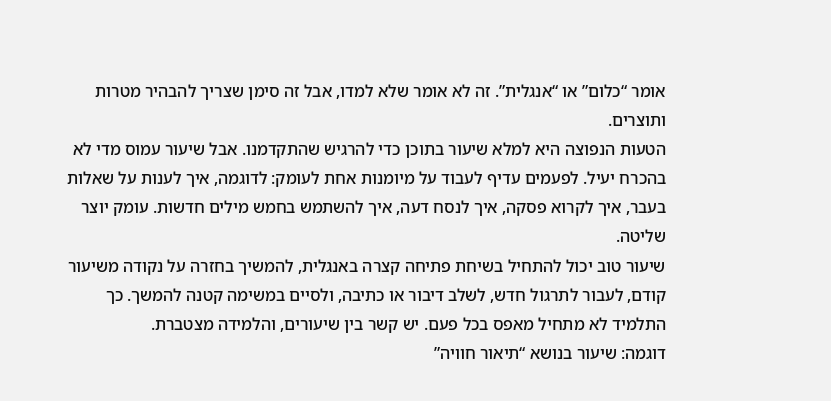אומר “כלום” או “אנגלית”. זה לא אומר שלא למדו, אבל זה סימן שצריך להבהיר מטרות ותוצרים.
הטעות הנפוצה היא למלא שיעור בתוכן כדי להרגיש שהתקדמנו. אבל שיעור עמוס מדי לא בהכרח יעיל. לפעמים עדיף לעבוד על מיומנות אחת לעומק: לדוגמה, איך לענות על שאלות בעבר, איך לקרוא פסקה, איך לנסח דעה, איך להשתמש בחמש מילים חדשות. עומק יוצר שליטה.
שיעור טוב יכול להתחיל בשיחת פתיחה קצרה באנגלית, להמשיך בחזרה על נקודה משיעור קודם, לעבור לתרגול חדש, לשלב דיבור או כתיבה, ולסיים במשימה קטנה להמשך. כך התלמיד לא מתחיל מאפס בכל פעם. יש קשר בין שיעורים, והלמידה מצטברת.
דוגמה: שיעור בנושא “תיאור חוויה”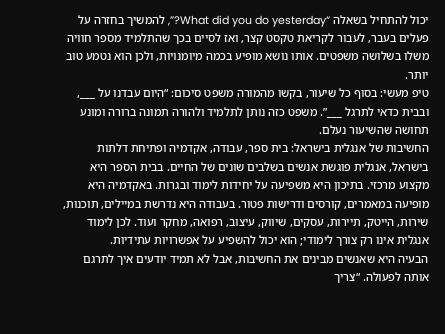יכול להתחיל בשאלה “What did you do yesterday?”, להמשיך בחזרה על פעלים בעבר, לעבור לקריאת טקסט קצר, ואז לסיים בכך שהתלמיד מספר חוויה משלו בשלושה משפטים. אותו נושא מופיע בכמה מיומנויות, ולכן הוא נטמע טוב יותר.
טיפ מעשי: בסוף כל שיעור, בקשו מהמורה משפט סיכום: “היום עבדנו על ___, ובבית כדאי לתרגל ___”. משפט כזה נותן לתלמיד ולהורה תמונה ברורה ומונע תחושה שהשיעור נעלם.
החשיבות של אנגלית בישראל: בית ספר, עבודה, אקדמיה ופתיחת דלתות
בישראל, אנגלית פוגשת אנשים בשלבים שונים של החיים. בבית הספר היא מקצוע מרכזי. בתיכון היא משפיעה על יחידות לימוד ובגרות. באקדמיה היא מופיעה במאמרים, קורסים ודרישות פטור. בעבודה היא נדרשת במיילים, תוכנות, שירות, הייטק, תיירות, עסקים, שיווק, עיצוב, רפואה, מחקר ועוד. לכן לימוד אנגלית אינו רק צורך לימודי; הוא יכול להשפיע על אפשרויות עתידיות.
הבעיה היא שאנשים מבינים את החשיבות, אבל לא תמיד יודעים איך לתרגם אותה לפעולה. “צריך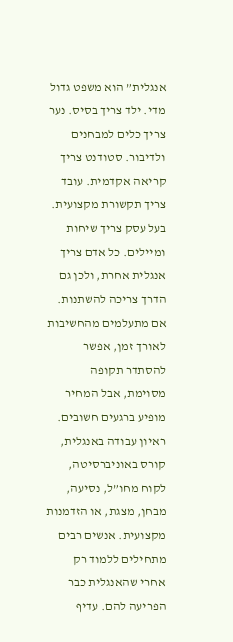אנגלית” הוא משפט גדול מדי. ילד צריך בסיס. נער צריך כלים למבחנים ולדיבור. סטודנט צריך קריאה אקדמית. עובד צריך תקשורת מקצועית. בעל עסק צריך שיחות ומיילים. כל אדם צריך אנגלית אחרת, ולכן גם הדרך צריכה להשתנות.
אם מתעלמים מהחשיבות לאורך זמן, אפשר להסתדר תקופה מסוימת, אבל המחיר מופיע ברגעים חשובים. ראיון עבודה באנגלית, קורס באוניברסיטה, לקוח מחו”ל, נסיעה, מבחן, מצגת, או הזדמנות מקצועית. אנשים רבים מתחילים ללמוד רק אחרי שהאנגלית כבר הפריעה להם. עדיף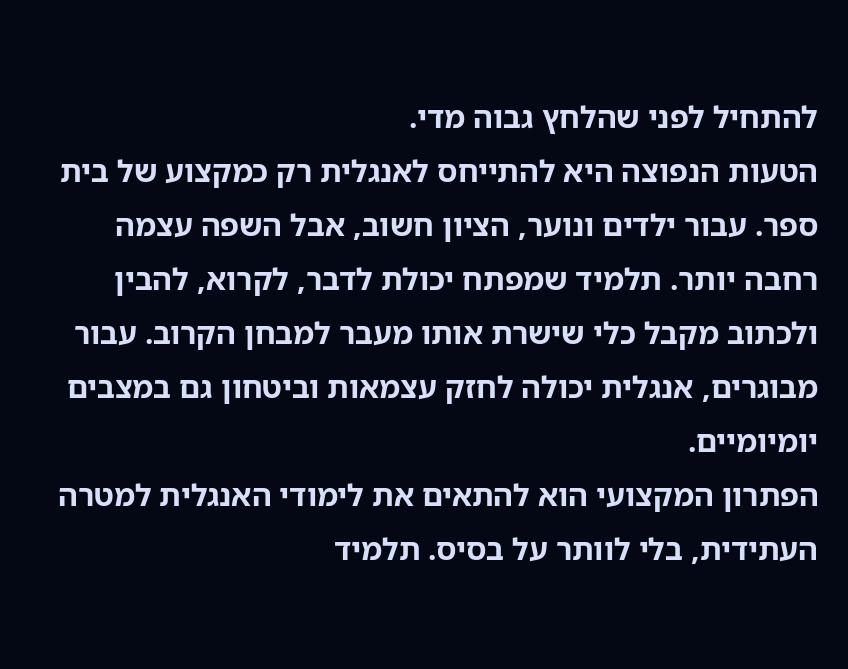להתחיל לפני שהלחץ גבוה מדי.
הטעות הנפוצה היא להתייחס לאנגלית רק כמקצוע של בית ספר. עבור ילדים ונוער, הציון חשוב, אבל השפה עצמה רחבה יותר. תלמיד שמפתח יכולת לדבר, לקרוא, להבין ולכתוב מקבל כלי שישרת אותו מעבר למבחן הקרוב. עבור מבוגרים, אנגלית יכולה לחזק עצמאות וביטחון גם במצבים יומיומיים.
הפתרון המקצועי הוא להתאים את לימודי האנגלית למטרה העתידית, בלי לוותר על בסיס. תלמיד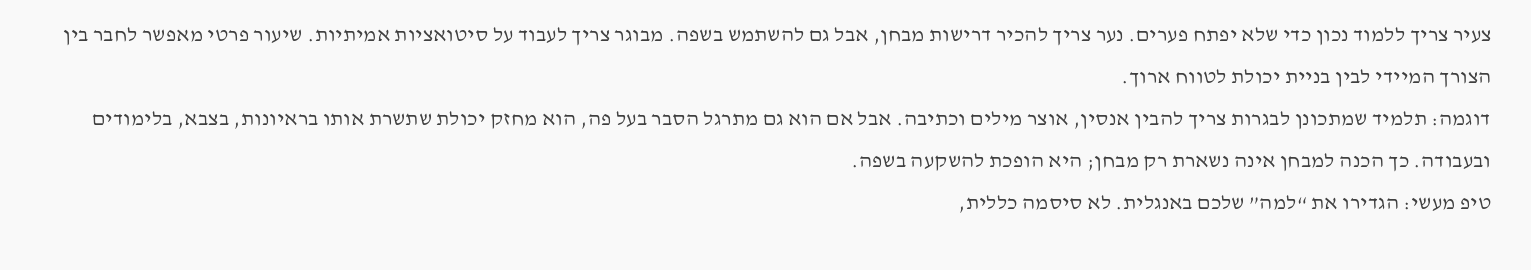צעיר צריך ללמוד נכון כדי שלא יפתח פערים. נער צריך להכיר דרישות מבחן, אבל גם להשתמש בשפה. מבוגר צריך לעבוד על סיטואציות אמיתיות. שיעור פרטי מאפשר לחבר בין הצורך המיידי לבין בניית יכולת לטווח ארוך.
דוגמה: תלמיד שמתכונן לבגרות צריך להבין אנסין, אוצר מילים וכתיבה. אבל אם הוא גם מתרגל הסבר בעל פה, הוא מחזק יכולת שתשרת אותו בראיונות, בצבא, בלימודים ובעבודה. כך הכנה למבחן אינה נשארת רק מבחן; היא הופכת להשקעה בשפה.
טיפ מעשי: הגדירו את “למה” שלכם באנגלית. לא סיסמה כללית,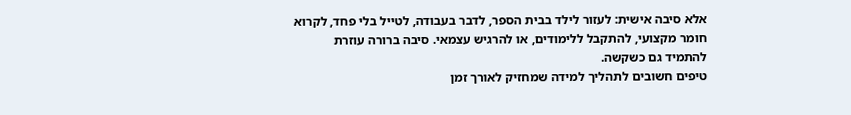אלא סיבה אישית: לעזור לילד בבית הספר, לדבר בעבודה, לטייל בלי פחד, לקרוא חומר מקצועי, להתקבל ללימודים, או להרגיש עצמאי. סיבה ברורה עוזרת להתמיד גם כשקשה.
טיפים חשובים לתהליך למידה שמחזיק לאורך זמן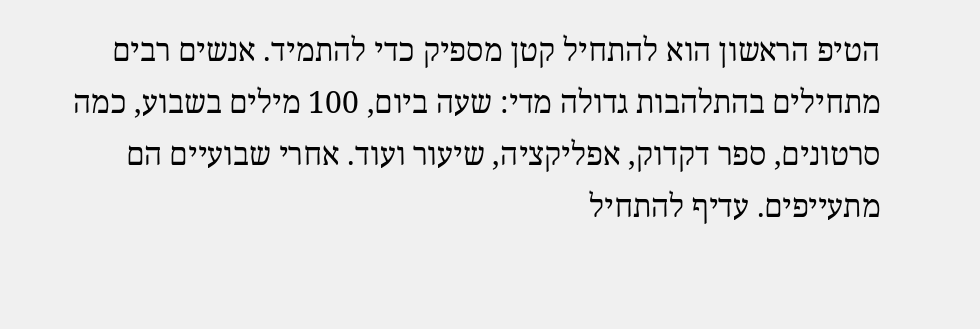הטיפ הראשון הוא להתחיל קטן מספיק כדי להתמיד. אנשים רבים מתחילים בהתלהבות גדולה מדי: שעה ביום, 100 מילים בשבוע, כמה סרטונים, ספר דקדוק, אפליקציה, שיעור ועוד. אחרי שבועיים הם מתעייפים. עדיף להתחיל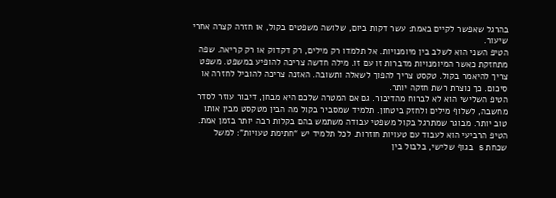בהרגל שאפשר לקיים באמת: עשר דקות ביום, שלושה משפטים בקול, או חזרה קצרה אחרי שיעור.
הטיפ השני הוא לשלב בין מיומנויות. אל תלמדו רק מילים, רק דקדוק או רק קריאה. שפה מתחזקת כאשר המיומנויות מדברות זו עם זו. מילה חדשה צריכה להופיע במשפט. משפט צריך להיאמר בקול. טקסט צריך להפוך לשאלה ותשובה. האזנה צריכה להוביל לחזרה או סיכום. כך נוצרת רשת חזקה יותר.
הטיפ השלישי הוא לא לברוח מהדיבור. גם אם המטרה שלכם היא מבחן, דיבור עוזר לסדר מחשבה, לשלוף מילים ולחזק ביטחון. תלמיד שמסביר בקול מה הבין מטקסט מבין אותו טוב יותר. מבוגר שמתרגל בקול משפטי עבודה משתמש בהם בקלות רבה יותר בזמן אמת.
הטיפ הרביעי הוא לעבוד עם טעויות חוזרות. לכל תלמיד יש “חתימת טעויות”: למשל שכחת s בגוף שלישי, בלבול בין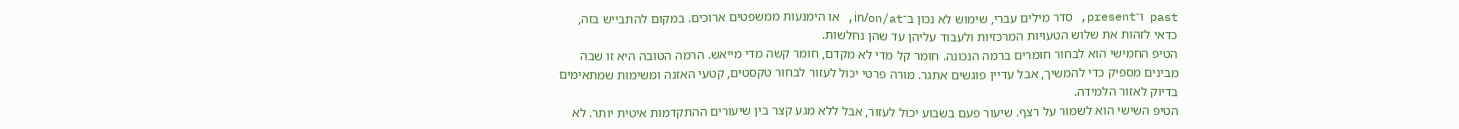past ו־present, סדר מילים עברי, שימוש לא נכון ב־in/on/at, או הימנעות ממשפטים ארוכים. במקום להתבייש בזה, כדאי לזהות את שלוש הטעויות המרכזיות ולעבוד עליהן עד שהן נחלשות.
הטיפ החמישי הוא לבחור חומרים ברמה הנכונה. חומר קל מדי לא מקדם, חומר קשה מדי מייאש. הרמה הטובה היא זו שבה מבינים מספיק כדי להמשיך, אבל עדיין פוגשים אתגר. מורה פרטי יכול לעזור לבחור טקסטים, קטעי האזנה ומשימות שמתאימים בדיוק לאזור הלמידה.
הטיפ השישי הוא לשמור על רצף. שיעור פעם בשבוע יכול לעזור, אבל ללא מגע קצר בין שיעורים ההתקדמות איטית יותר. לא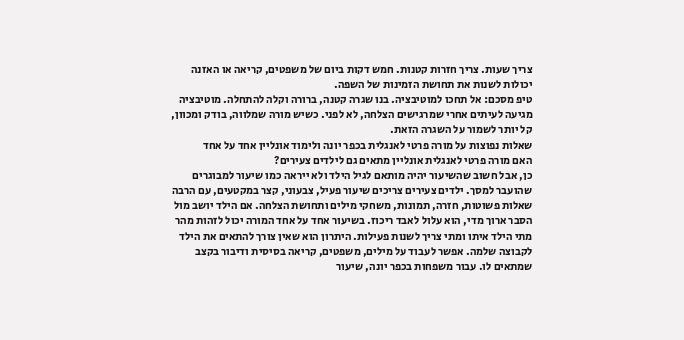צריך שעות. צריך חזרות קטנות. חמש דקות ביום של משפטים, קריאה או האזנה יכולות לשנות את תחושת הזמינות של השפה.
טיפ מסכם: אל תחכו למוטיבציה. בנו שגרה קטנה, ברורה וקלה להתחלה. מוטיבציה מגיעה לעיתים אחרי שמרגישים הצלחה, לא לפני. כשיש מורה שמלווה, בודק ומכוון, קל יותר לשמור על השגרה הזאת.
שאלות נפוצות על מורה פרטי לאנגלית בכפר יונה ולימוד אונליין אחד על אחד
האם מורה פרטי לאנגלית אונליין מתאים גם לילדים צעירים?
כן, אבל חשוב שהשיעור יהיה מותאם לגיל הילד ולא ייראה כמו שיעור למבוגרים שהועבר למסך. ילדים צעירים צריכים שיעור פעיל, צבעוני, קצר במקטעים, עם הרבה שאלות פשוטות, חזרה, תמונות, משחקי מילים ותחושת הצלחה. אם הילד יושב מול הסבר ארוך מדי, הוא עלול לאבד ריכוז. בשיעור אחד על אחד המורה יכול לזהות מהר מתי הילד איתו ומתי צריך לשנות פעילות. היתרון הוא שאין צורך להתאים את הילד לקבוצה שלמה. אפשר לעבוד על מילים, משפטים, קריאה בסיסית ודיבור בקצב שמתאים לו. עבור משפחות בכפר יונה, שיעור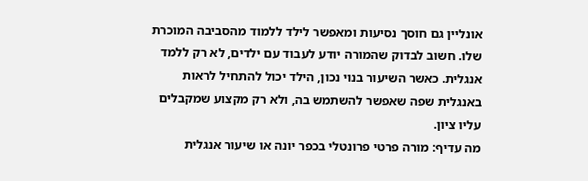אונליין גם חוסך נסיעות ומאפשר לילד ללמוד מהסביבה המוכרת שלו. חשוב לבדוק שהמורה יודע לעבוד עם ילדים, לא רק ללמד אנגלית. כאשר השיעור בנוי נכון, הילד יכול להתחיל לראות באנגלית שפה שאפשר להשתמש בה, ולא רק מקצוע שמקבלים עליו ציון.
מה עדיף: מורה פרטי פרונטלי בכפר יונה או שיעור אנגלית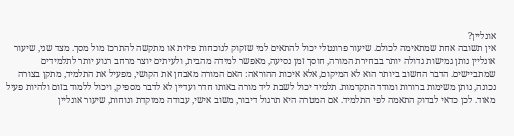אונליין?
אין תשובה אחת שמתאימה לכולם. שיעור פרונטלי יכול להתאים למי שזקוק לנוכחות פיזית או מתקשה להתרכז מול מסך. מצד שני, שיעור אונליין נותן גמישות גדולה יותר בבחירת המורה, חוסך זמן נסיעה, מאפשר למידה מהבית, ולעיתים יוצר מרחב רגוע יותר לתלמידים שמתביישים. הדבר החשוב ביותר הוא לא המיקום, אלא איכות ההוראה: האם המורה מאבחן את הקושי, מפעיל את התלמיד, מתקן בצורה נכונה, נותן משימות ברורות ומודד התקדמות. תלמיד יכול לשבת ליד מורה באותו חדר ועדיין לא לדבר מספיק, ויכול ללמוד בזום ולהיות פעיל מאוד. לכן כדאי לבדוק התאמה לפי התלמיד. אם המטרה היא תרגול דיבור, משוב אישי, עבודה ממוקדת ונוחות, שיעור אונליין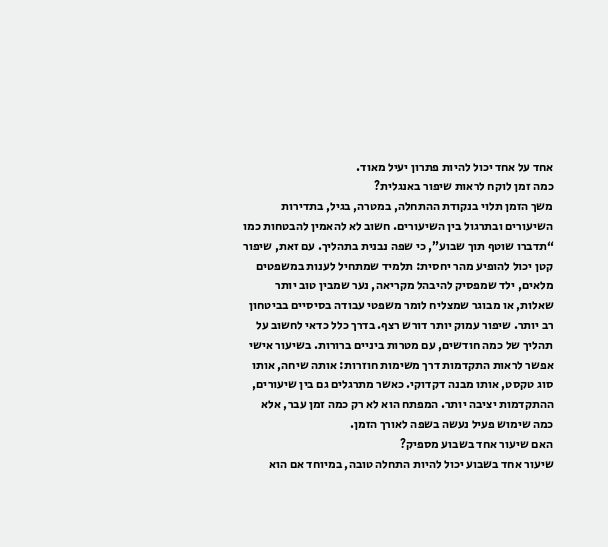אחד על אחד יכול להיות פתרון יעיל מאוד.
כמה זמן לוקח לראות שיפור באנגלית?
משך הזמן תלוי בנקודת ההתחלה, במטרה, בגיל, בתדירות השיעורים ובתרגול בין השיעורים. חשוב לא להאמין להבטחות כמו “תדברו שוטף תוך שבוע”, כי שפה נבנית בתהליך. עם זאת, שיפור קטן יכול להופיע מהר יחסית: תלמיד שמתחיל לענות במשפטים מלאים, ילד שמפסיק להיבהל מקריאה, נער שמבין טוב יותר שאלות, או מבוגר שמצליח לומר משפטי עבודה בסיסיים בביטחון רב יותר. שיפור עמוק יותר דורש רצף. בדרך כלל כדאי לחשוב על תהליך של כמה חודשים, עם מטרות ביניים ברורות. בשיעור אישי אפשר לראות התקדמות דרך משימות חוזרות: אותה שיחה, אותו סוג טקסט, אותו מבנה דקדוקי. כאשר מתרגלים גם בין שיעורים, ההתקדמות יציבה יותר. המפתח הוא לא רק כמה זמן עבר, אלא כמה שימוש פעיל נעשה בשפה לאורך הזמן.
האם שיעור אחד בשבוע מספיק?
שיעור אחד בשבוע יכול להיות התחלה טובה, במיוחד אם הוא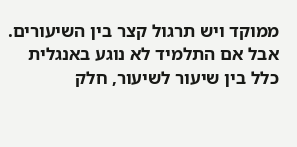ממוקד ויש תרגול קצר בין השיעורים. אבל אם התלמיד לא נוגע באנגלית כלל בין שיעור לשיעור, חלק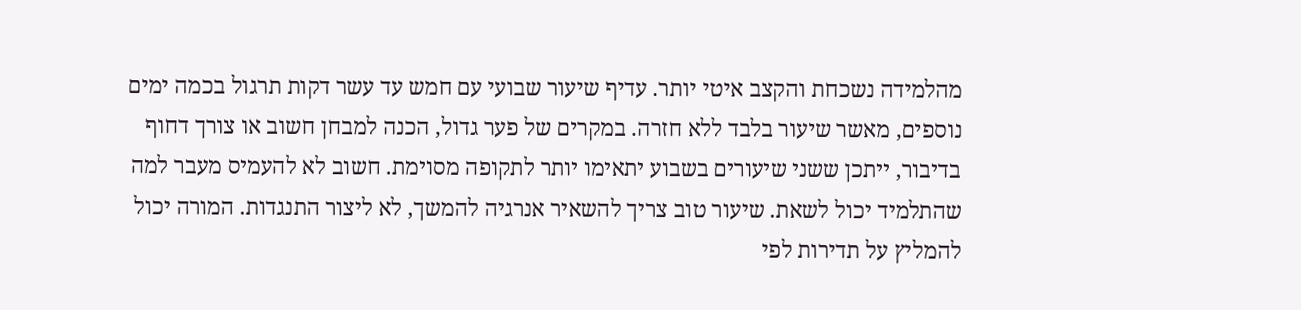מהלמידה נשכחת והקצב איטי יותר. עדיף שיעור שבועי עם חמש עד עשר דקות תרגול בכמה ימים נוספים, מאשר שיעור בלבד ללא חזרה. במקרים של פער גדול, הכנה למבחן חשוב או צורך דחוף בדיבור, ייתכן ששני שיעורים בשבוע יתאימו יותר לתקופה מסוימת. חשוב לא להעמיס מעבר למה שהתלמיד יכול לשאת. שיעור טוב צריך להשאיר אנרגיה להמשך, לא ליצור התנגדות. המורה יכול להמליץ על תדירות לפי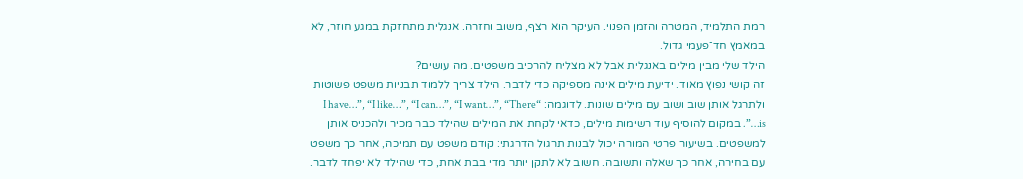רמת התלמיד, המטרה והזמן הפנוי. העיקר הוא רצף, משוב וחזרה. אנגלית מתחזקת במגע חוזר, לא במאמץ חד־פעמי גדול.
הילד שלי מבין מילים באנגלית אבל לא מצליח להרכיב משפטים. מה עושים?
זה קושי נפוץ מאוד. ידיעת מילים אינה מספיקה כדי לדבר. הילד צריך ללמוד תבניות משפט פשוטות ולתרגל אותן שוב ושוב עם מילים שונות. לדוגמה: “I have…”, “I like…”, “I can…”, “I want…”, “There is…”. במקום להוסיף עוד רשימות מילים, כדאי לקחת את המילים שהילד כבר מכיר ולהכניס אותן למשפטים. בשיעור פרטי המורה יכול לבנות תרגול הדרגתי: קודם משפט עם תמיכה, אחר כך משפט עם בחירה, אחר כך שאלה ותשובה. חשוב לא לתקן יותר מדי בבת אחת, כדי שהילד לא יפחד לדבר.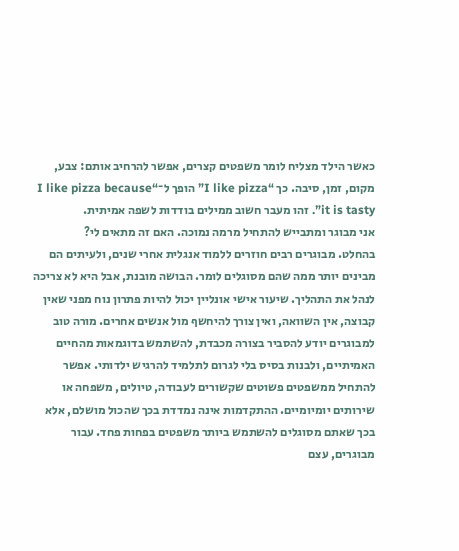כאשר הילד מצליח לומר משפטים קצרים, אפשר להרחיב אותם: צבע, מקום, זמן, סיבה. כך “I like pizza” הופך ל־“I like pizza because it is tasty”. זהו מעבר חשוב ממילים בודדות לשפה אמיתית.
אני מבוגר ומתבייש להתחיל מרמה נמוכה. האם זה מתאים לי?
בהחלט. מבוגרים רבים חוזרים ללמוד אנגלית אחרי שנים, ולעיתים הם מבינים יותר ממה שהם מסוגלים לומר. הבושה מובנת, אבל היא לא צריכה לנהל את התהליך. שיעור אישי אונליין יכול להיות פתרון נוח מפני שאין קבוצה, אין השוואה, ואין צורך להיחשף מול אנשים אחרים. מורה טוב למבוגרים יודע להסביר בצורה מכבדת, להשתמש בדוגמאות מהחיים האמיתיים, ולבנות בסיס בלי לגרום לתלמיד להרגיש ילדותי. אפשר להתחיל ממשפטים פשוטים שקשורים לעבודה, טיולים, משפחה או שירותים יומיומיים. ההתקדמות אינה נמדדת בכך שהכול מושלם, אלא בכך שאתם מסוגלים להשתמש ביותר משפטים בפחות פחד. עבור מבוגרים, עצם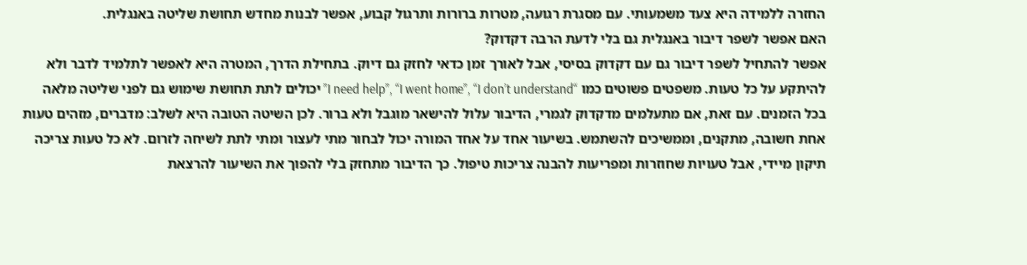החזרה ללמידה היא צעד משמעותי. עם מסגרת רגועה, מטרות ברורות ותרגול קבוע, אפשר לבנות מחדש תחושת שליטה באנגלית.
האם אפשר לשפר דיבור באנגלית גם בלי לדעת הרבה דקדוק?
אפשר להתחיל לשפר דיבור גם עם דקדוק בסיסי, אבל לאורך זמן כדאי לחזק גם דיוק. בתחילת הדרך, המטרה היא לאפשר לתלמיד לדבר ולא להיתקע על כל טעות. משפטים פשוטים כמו “I need help”, “I went home”, “I don’t understand” יכולים לתת תחושת שימוש גם לפני שליטה מלאה בכל הזמנים. עם זאת, אם מתעלמים מדקדוק לגמרי, הדיבור עלול להישאר מוגבל ולא ברור. לכן השיטה הטובה היא לשלב: מדברים, מזהים טעות אחת חשובה, מתקנים, וממשיכים להשתמש. בשיעור אחד על אחד המורה יכול לבחור מתי לעצור ומתי לתת לשיחה לזרום. לא כל טעות צריכה תיקון מיידי, אבל טעויות שחוזרות ומפריעות להבנה צריכות טיפול. כך הדיבור מתחזק בלי להפוך את השיעור להרצאת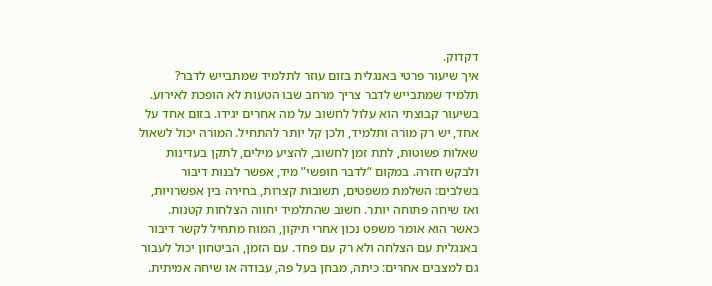דקדוק.
איך שיעור פרטי באנגלית בזום עוזר לתלמיד שמתבייש לדבר?
תלמיד שמתבייש לדבר צריך מרחב שבו הטעות לא הופכת לאירוע. בשיעור קבוצתי הוא עלול לחשוב על מה אחרים יגידו. בזום אחד על אחד, יש רק מורה ותלמיד, ולכן קל יותר להתחיל. המורה יכול לשאול שאלות פשוטות, לתת זמן לחשוב, להציע מילים, לתקן בעדינות ולבקש חזרה. במקום “לדבר חופשי” מיד, אפשר לבנות דיבור בשלבים: השלמת משפטים, תשובות קצרות, בחירה בין אפשרויות, ואז שיחה פתוחה יותר. חשוב שהתלמיד יחווה הצלחות קטנות. כאשר הוא אומר משפט נכון אחרי תיקון, המוח מתחיל לקשר דיבור באנגלית עם הצלחה ולא רק עם פחד. עם הזמן, הביטחון יכול לעבור גם למצבים אחרים: כיתה, מבחן בעל פה, עבודה או שיחה אמיתית.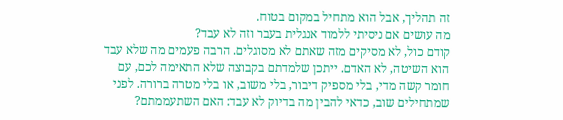זה תהליך, אבל הוא מתחיל במקום בטוח.
מה עושים אם ניסיתי ללמוד אנגלית בעבר וזה לא עבד?
קודם כול, לא מסיקים מזה שאתם לא מסוגלים. הרבה פעמים מה שלא עבד הוא השיטה, לא האדם. ייתכן שלמדתם בקבוצה שלא התאימה לכם, עם חומר קשה מדי, בלי מספיק דיבור, בלי משוב, או בלי מטרה ברורה. לפני שמתחילים שוב, כדאי להבין מה בדיוק לא עבד: האם השתעממתם?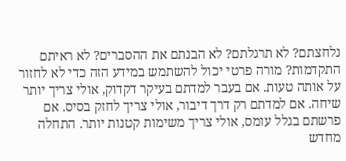נלחצתם? לא תרגלתם? לא הבנתם את ההסברים? לא ראיתם התקדמות? מורה פרטי יכול להשתמש במידע הזה כדי לא לחזור על אותה טעות. אם בעבר למדתם בעיקר דקדוק, אולי צריך יותר שיחה. אם למדתם רק דרך דיבור, אולי צריך לחזק בסיס. אם פרשתם בגלל עומס, אולי צריך משימות קטנות יותר. התחלה מחדש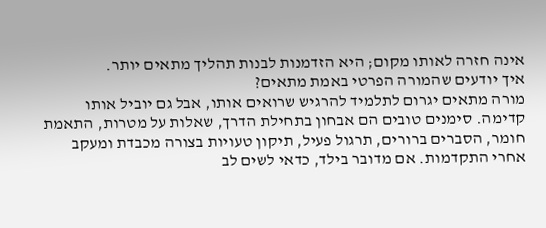אינה חזרה לאותו מקום; היא הזדמנות לבנות תהליך מתאים יותר.
איך יודעים שהמורה הפרטי באמת מתאים?
מורה מתאים יגרום לתלמיד להרגיש שרואים אותו, אבל גם יוביל אותו קדימה. סימנים טובים הם אבחון בתחילת הדרך, שאלות על מטרות, התאמת חומר, הסברים ברורים, תרגול פעיל, תיקון טעויות בצורה מכבדת ומעקב אחרי התקדמות. אם מדובר בילד, כדאי לשים לב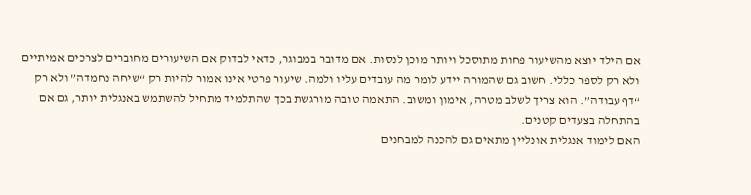אם הילד יוצא מהשיעור פחות מתוסכל ויותר מוכן לנסות. אם מדובר במבוגר, כדאי לבדוק אם השיעורים מחוברים לצרכים אמיתיים ולא רק לספר כללי. חשוב גם שהמורה יידע לומר מה עובדים עליו ולמה. שיעור פרטי אינו אמור להיות רק “שיחה נחמדה” ולא רק “דף עבודה”. הוא צריך לשלב מטרה, אימון ומשוב. התאמה טובה מורגשת בכך שהתלמיד מתחיל להשתמש באנגלית יותר, גם אם בהתחלה בצעדים קטנים.
האם לימוד אנגלית אונליין מתאים גם להכנה למבחנים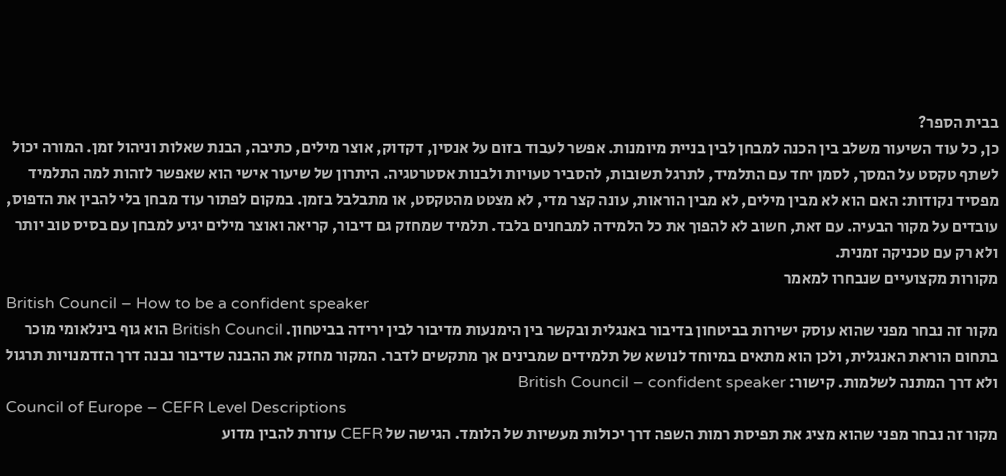בבית הספר?
כן, כל עוד השיעור משלב בין הכנה למבחן לבין בניית מיומנות. אפשר לעבוד בזום על אנסין, דקדוק, אוצר מילים, כתיבה, הבנת שאלות וניהול זמן. המורה יכול לשתף טקסט על המסך, לסמן יחד עם התלמיד, לתרגל תשובות, להסביר טעויות ולבנות אסטרטגיה. היתרון של שיעור אישי הוא שאפשר לזהות למה התלמיד מפסיד נקודות: האם הוא לא מבין מילים, לא מבין הוראות, עונה קצר מדי, לא מצטט מהטקסט, או מתבלבל בזמן. במקום לפתור עוד מבחן בלי להבין את הדפוס, עובדים על מקור הבעיה. עם זאת, חשוב לא להפוך את כל הלמידה למבחנים בלבד. תלמיד שמחזק גם דיבור, קריאה ואוצר מילים יגיע למבחן עם בסיס טוב יותר ולא רק עם טכניקה זמנית.
מקורות מקצועיים שנבחרו למאמר
British Council – How to be a confident speaker
מקור זה נבחר מפני שהוא עוסק ישירות בביטחון בדיבור באנגלית ובקשר בין הימנעות מדיבור לבין ירידה בביטחון. British Council הוא גוף בינלאומי מוכר בתחום הוראת האנגלית, ולכן הוא מתאים במיוחד לנושא של תלמידים שמבינים אך מתקשים לדבר. המקור מחזק את ההבנה שדיבור נבנה דרך הזדמנויות תרגול ולא דרך המתנה לשלמות. קישור: British Council – confident speaker
Council of Europe – CEFR Level Descriptions
מקור זה נבחר מפני שהוא מציג את תפיסת רמות השפה דרך יכולות מעשיות של הלומד. הגישה של CEFR עוזרת להבין מדוע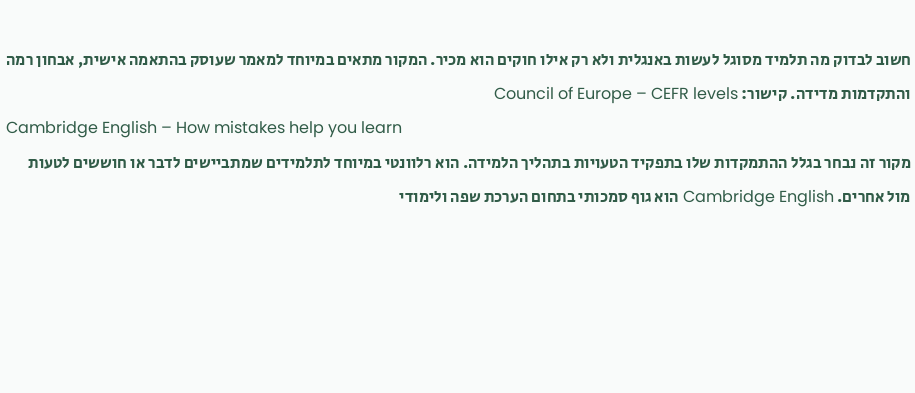חשוב לבדוק מה תלמיד מסוגל לעשות באנגלית ולא רק אילו חוקים הוא מכיר. המקור מתאים במיוחד למאמר שעוסק בהתאמה אישית, אבחון רמה והתקדמות מדידה. קישור: Council of Europe – CEFR levels
Cambridge English – How mistakes help you learn
מקור זה נבחר בגלל ההתמקדות שלו בתפקיד הטעויות בתהליך הלמידה. הוא רלוונטי במיוחד לתלמידים שמתביישים לדבר או חוששים לטעות מול אחרים. Cambridge English הוא גוף סמכותי בתחום הערכת שפה ולימודי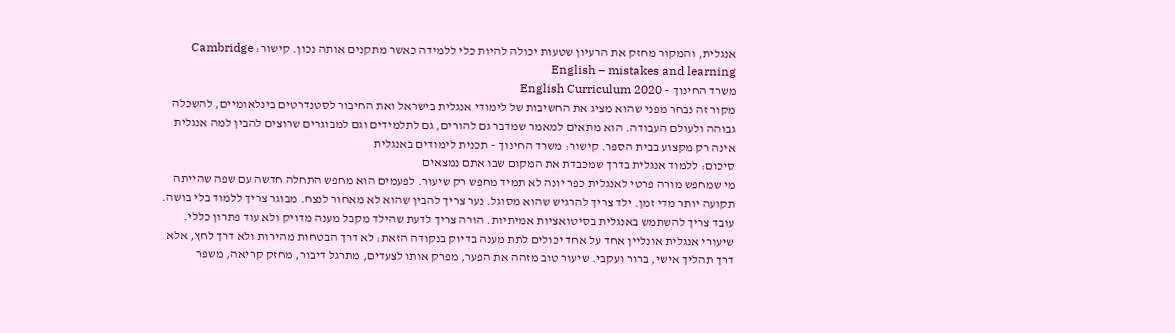אנגלית, והמקור מחזק את הרעיון שטעות יכולה להיות כלי ללמידה כאשר מתקנים אותה נכון. קישור: Cambridge English – mistakes and learning
משרד החינוך – English Curriculum 2020
מקור זה נבחר מפני שהוא מציג את החשיבות של לימודי אנגלית בישראל ואת החיבור לסטנדרטים בינלאומיים, להשכלה גבוהה ולעולם העבודה. הוא מתאים למאמר שמדבר גם להורים, גם לתלמידים וגם למבוגרים שרוצים להבין למה אנגלית אינה רק מקצוע בבית הספר. קישור: משרד החינוך – תכנית לימודים באנגלית
סיכום: ללמוד אנגלית בדרך שמכבדת את המקום שבו אתם נמצאים
מי שמחפש מורה פרטי לאנגלית כפר יונה לא תמיד מחפש רק שיעור. לפעמים הוא מחפש התחלה חדשה עם שפה שהייתה תקועה יותר מדי זמן. ילד צריך להרגיש שהוא מסוגל. נער צריך להבין שהוא לא מאחור לנצח. מבוגר צריך ללמוד בלי בושה. עובד צריך להשתמש באנגלית בסיטואציות אמיתיות. הורה צריך לדעת שהילד מקבל מענה מדויק ולא עוד פתרון כללי.
שיעורי אנגלית אונליין אחד על אחד יכולים לתת מענה בדיוק בנקודה הזאת: לא דרך הבטחות מהירות ולא דרך לחץ, אלא דרך תהליך אישי, ברור ועקבי. שיעור טוב מזהה את הפער, מפרק אותו לצעדים, מתרגל דיבור, מחזק קריאה, משפר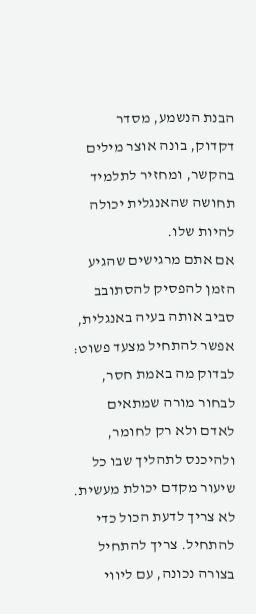הבנת הנשמע, מסדר דקדוק, בונה אוצר מילים בהקשר, ומחזיר לתלמיד תחושה שהאנגלית יכולה להיות שלו.
אם אתם מרגישים שהגיע הזמן להפסיק להסתובב סביב אותה בעיה באנגלית, אפשר להתחיל מצעד פשוט: לבדוק מה באמת חסר, לבחור מורה שמתאים לאדם ולא רק לחומר, ולהיכנס לתהליך שבו כל שיעור מקדם יכולת מעשית. לא צריך לדעת הכול כדי להתחיל. צריך להתחיל בצורה נכונה, עם ליווי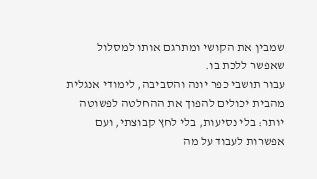שמבין את הקושי ומתרגם אותו למסלול שאפשר ללכת בו.
עבור תושבי כפר יונה והסביבה, לימודי אנגלית מהבית יכולים להפוך את ההחלטה לפשוטה יותר: בלי נסיעות, בלי לחץ קבוצתי, ועם אפשרות לעבוד על מה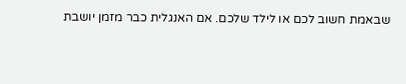שבאמת חשוב לכם או לילד שלכם. אם האנגלית כבר מזמן יושבת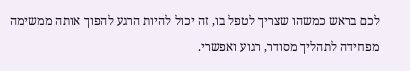לכם בראש כמשהו שצריך לטפל בו, זה יכול להיות הרגע להפוך אותה ממשימה מפחידה לתהליך מסודר, רגוע ואפשרי.